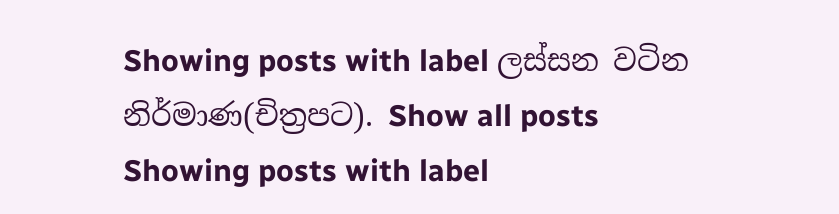Showing posts with label ලස්සන වටින නිර්මාණ(චිත්‍රපට). Show all posts
Showing posts with label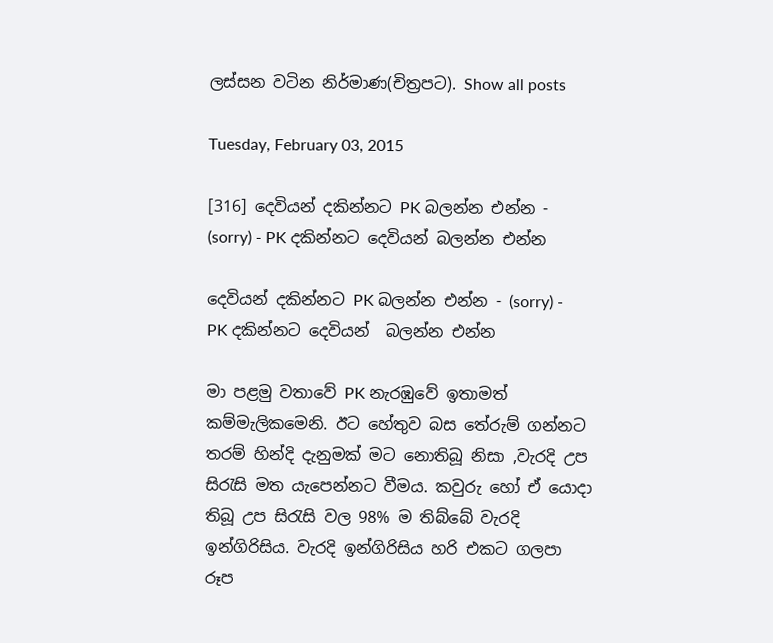ලස්සන වටින නිර්මාණ(චිත්‍රපට). Show all posts

Tuesday, February 03, 2015

[316] දෙවියන් දකින්නට PK බලන්න එන්න - (sorry) - PK දකින්නට දෙවියන් බලන්න එන්න

දෙවියන් දකින්නට PK බලන්න එන්න - (sorry) - PK දකින්නට දෙවියන්  බලන්න එන්න

මා පළමු වතාවේ PK නැරඹුවේ ඉතාමත් කම්මැලිකමෙනි. ඊට හේතුව බස තේරුම් ගන්නට තරම් හින්දි දැනුමක් මට නොතිබූ නිසා ,වැරදි උප සිරැසි මත යැපෙන්නට වීමය. කවුරු හෝ ඒ යොදා තිබූ උප සිරැසි වල 98% ම තිබ්බේ වැරදි ඉන්ගිරිසිය. වැරදි ඉන්ගිරිසිය හරි එකට ගලපා රූප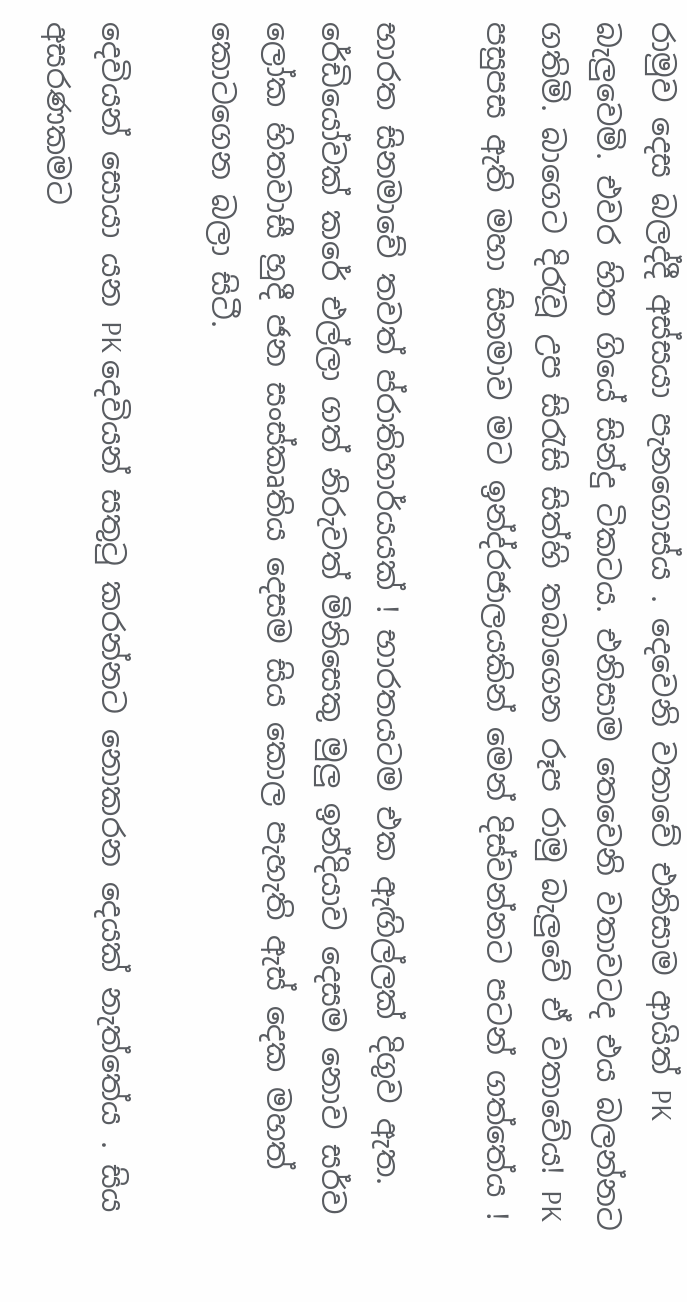රාමුව දෙස බලද්දී අස්සයා පැනගොස්ය . දෙවෙනි වතාවේ එනිසාම ආයිත් PK බැලුවෙමි. එවර හිත ගියේ සින්දු ටිකටය. එනිසාම තෙවෙනි වතාවටද එය බලන්නට ගතිමි. බාගෙට දිරැවූ උප සිරැසි සිත්හි තබාගෙන රූප රාමු බැලුවේ ඒ වතාවේය! PK පසුපස ඇති මහා සිනමාව මට ඉන්ද්රජාලයකින් මෙන් දිස්වන්නට පටන් ගත්තේය !

භාරත සිනමාවේ තවත් ප්රාතිහාර්යයක් ! භාරතයටම එක ඇඟිල්ලක් දිගුව ඇත. රේඩියෝවක් කරේ එල්ලා ගත් නිරුවත් මිනිසෙකු මුලු ඉන්දියාව දෙසම නොව සර්ව ලෝක හිතවාසී හුදී ජන සංස්කෘතිය දෙසම සිය කොල පැහැති ඇස් දෙක මහත් කොටගෙන බලා සිටී.

දෙවියන් සොයා යන PK දෙවියන් සතුටු කරන්නට නොකරන දෙයක් නැත්තේය . සිය අසරණකමට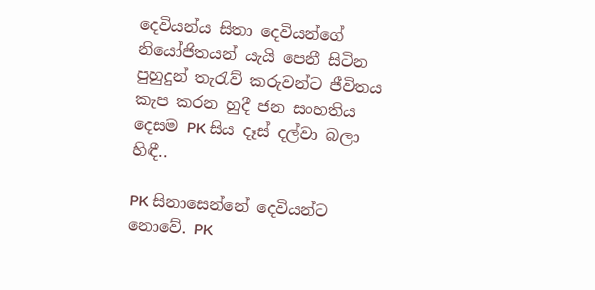දෙවියන්ය සිතා දෙවියන්ගේ නියෝජිතයන් යැයි පෙනී සිටින පුහුදුන් තැරැව් කරුවන්ට ජීවිතය කැප කරන හුදී ජන සංහතිය දෙසම PK සිය දෑස් දල්වා බලා හිඳී..

PK සිනාසෙන්නේ දෙවියන්ට නොවේ. PK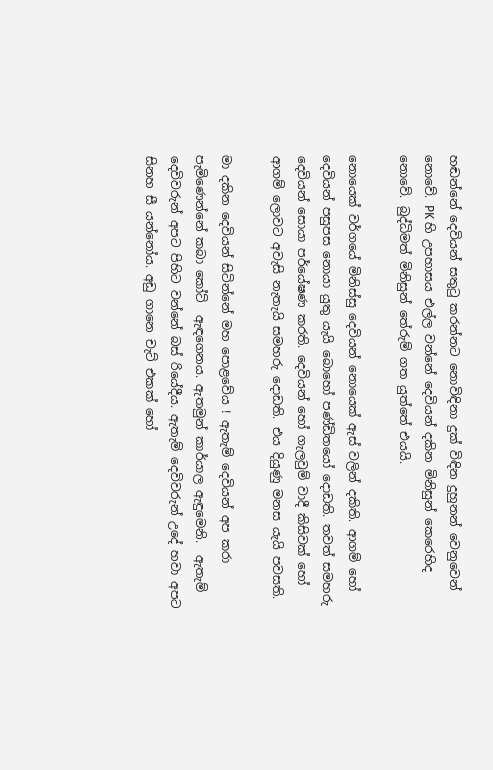හඬන්නේ දෙවියන් සතුටු කරන්නට නොවිඳිනා දුක් විඳින දුහුනන් වෙනුවෙන් නොවේ. PK හි උපහාසය එල්ල වන්නේ දෙවියන් දකින මිනිසුන් කෙරෙහිද නොවේ. බුද්ධිමත් මිනිසුන් තේරුම් ගත යුත්තේ එයයි.

නොයෙක් වර්ගයේ මිනිස්සු දෙවියන් නොයෙක් ඇස් වලින් දකිති. ආගම් හෝ දෙවියන් පසුපස නොයා යුතු යැයි බොහෝ පණ්ඩිතයෝ දොඩති. තවත් සමහරු දෙවියන් සොයා පර්යේෂණ කරති. දෙවියන් හෝ ගැලවුම් වාදී කිසිවක් හෝ ආගම් ලොවට අවැසි නැතැයි සමහරු දොඩති. එය දියුණු මනස යැයි පවසති.

මා දකින දෙවියන් සිටින්නේ මහ පොළවේය ! ඇතැම් දෙවියන් අප කරා පැමිණෙන්නේ කබා කෝට්  ඇඳගෙනය. ඇතමුන් කාර්යාල ඇඳුමෙනි.  ඇතැම් දෙවිවරුන් අපට පිහිට වන්නේ බස් රියේදීය. ඇතැම් දෙවිවරුන් උදේ හවා අපට සිනහ සී යන්නෝය. අඩු ගානෙ චැට් එකක් හෝ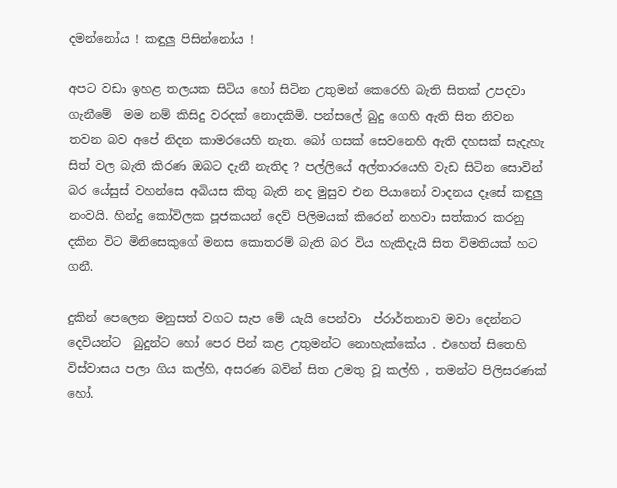දමන්නෝය ! කඳුලු පිසින්නෝය !

අපට වඩා ඉහළ තලයක සිටිය හෝ සිටින උතුමන් කෙරෙහි බැති සිතක් උපදවා ගැනීමේ  මම නම් කිසිදු වරදක් නොදකිමි. පන්සලේ බුදු ගෙහි ඇති සිත නිවන තවන බව අපේ නිදන කාමරයෙහි නැත. බෝ ගසක් සෙවනෙහි ඇති දහසක් සැදැහැ සිත් වල බැති කිරණ ඔබට දැනී නැතිද ? පල්ලියේ අල්තාරයෙහි වැඩ සිටින සොවින් බර යේසුස් වහන්සෙ අබියස කිතු බැති නද මුසුව එන පියානෝ වාදනය දෑසේ කඳුලු නංවයි. හින්දු කෝවිලක පූජකයන් දෙව් පිලිමයක් කිරෙන් නහවා සත්කාර කරනු දකින විට මිනිසෙකුගේ මනස කොතරම් බැති බර විය හැකිදැයි සිත විමතියක් හට ගනී.

දුකින් පෙලෙන මනුසත් වගට සැප මේ යැයි පෙන්වා  ප්රාර්තනාව මවා දෙන්නට දෙවියන්ට  බුදුන්ට හෝ පෙර පින් කළ උතුමන්ට නොහැක්කේය . එහෙත් සිතෙහි විස්වාසය පලා ගිය කල්හි, අසරණ බවින් සිත උමතු වූ කල්හි , තමන්ට පිලිසරණක් හෝ.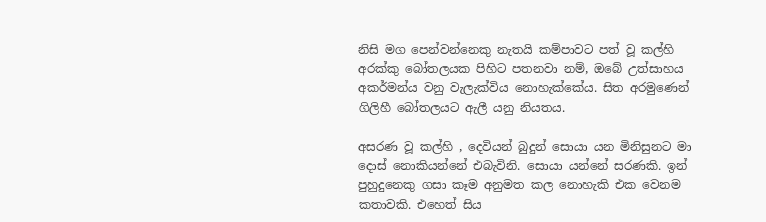නිසි මග පෙන්වන්නෙකු නැතයි කම්පාවට පත් වූ කල්හි අරක්කු බෝතලයක පිහිට පතනවා නම්, ඔබේ උත්සාහය අකර්මන්ය වනු වැලැක්විය නොහැක්කේය. සිත අරමුණෙන් ගිලිහී බෝතලයට ඇලී යනු නියතය.

අසරණ වූ කල්හි , දෙවියන් බුදුන් සොයා යන මිනිසුනට මා දොස් නොකියන්නේ එබැවිනි. සොයා යන්නේ සරණකි. ඉන් පුහුදුනෙකු ගසා කෑම අනුමත කල නොහැකි එක වෙනම කතාවකි. එහෙත් සිය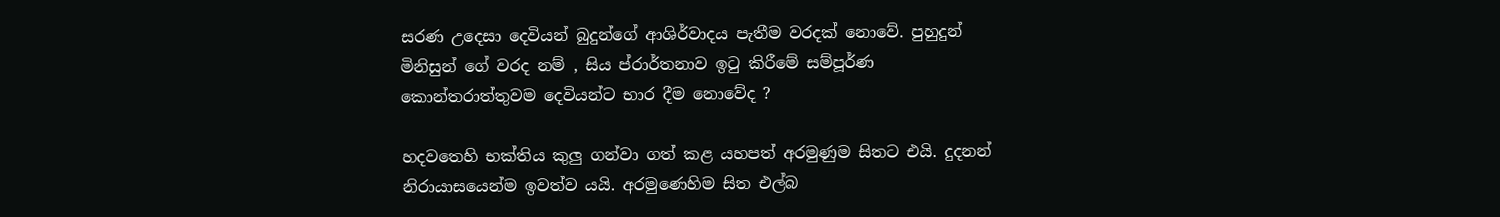සරණ උදෙසා දෙවියන් බුදුන්ගේ ආශිර්වාදය පැතීම වරදක් නොවේ. පුහුදුන් මිනිසුන් ගේ වරද නම් , සිය ප්රාර්තනාව ඉටු කිරීමේ සම්පූර්ණ කොන්තරාත්තුවම දෙවියන්ට භාර දීම නොවේද ?

හදවතෙහි භක්තිය කුලු ගන්වා ගත් කළ යහපත් අරමුණුම සිතට එයි. දුදනන් නිරායාසයෙන්ම ඉවත්ව යයි. අරමුණෙහිම සිත එල්බ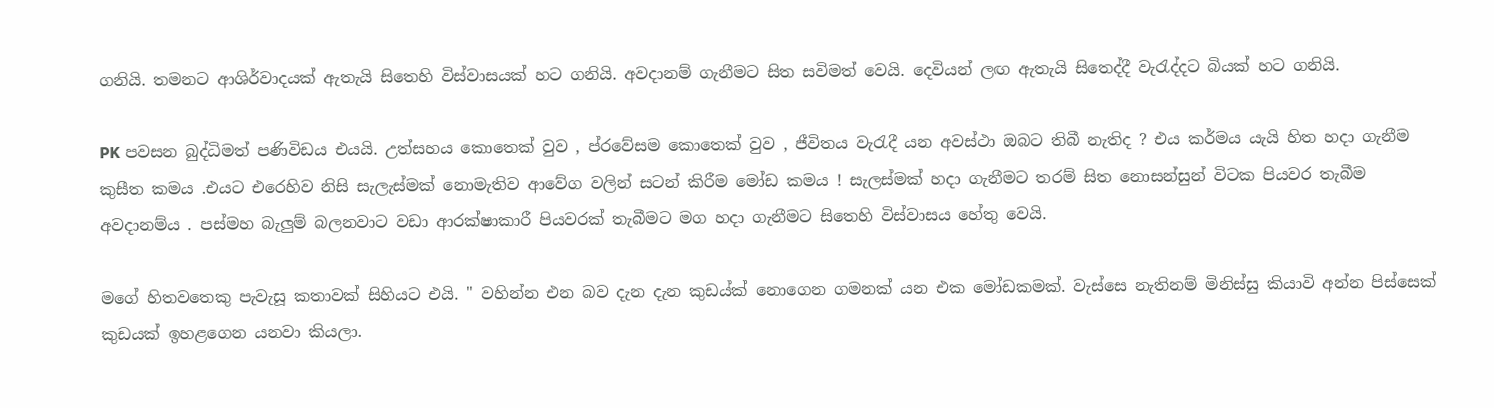ගනියි. තමනට ආශිර්වාදයක් ඇතැයි සිතෙහි විස්වාසයක් හට ගනියි. අවදානම් ගැනීමට සිත සවිමත් වෙයි. දෙවියන් ලඟ ඇතැයි සිතෙද්දී වැරැද්දට බියක් හට ගනියි.

PK පවසන බුද්ධිමත් පණිවිඩය එයයි. උත්සහය කොතෙක් වුව , ප්රවේසම කොතෙක් වුව , ජීවිතය වැරැදී යන අවස්ථා ඔබට තිබී නැතිද ? එය කර්මය යැයි හිත හදා ගැනීම කුසීත කමය .එයට එරෙහිව නිසි සැලැස්මක් නොමැතිව ආවේග වලින් සටන් කිරීම මෝඩ කමය ! සැලස්මක් හදා ගැනීමට තරම් සිත නොසන්සුන් විටක පියවර තැබීම අවදානම්ය . පස්මහ බැලුම් බලනවාට වඩා ආරක්ෂාකාරී පියවරක් තැබීමට මග හදා ගැනීමට සිතෙහි විස්වාසය හේතු වෙයි.

මගේ හිතවතෙකු පැවැසූ කතාවක් සිහියට එයි. " වහින්න එන බව දැන දැන කුඩය්ක් නොගෙන ගමනක් යන එක මෝඩකමක්. වැස්සෙ නැතිනම් මිනිස්සු කියාවි අන්න පිස්සෙක් කුඩයක් ඉහළගෙන යනවා කියලා.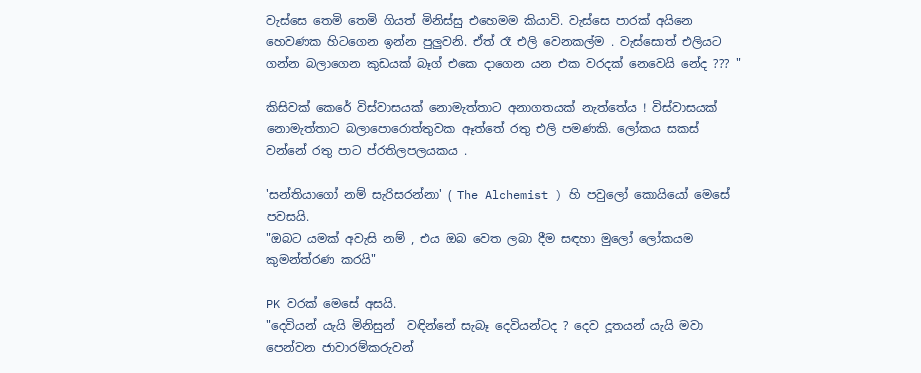වැස්සෙ තෙමි තෙමි ගියත් මිනිස්සු එහෙමම කියාවි. වැස්සෙ පාරක් අයිනෙ හෙවණක හිටගෙන ඉන්න පුලුවනි. ඒත් රෑ එලි වෙනකල්ම . වැස්සොත් එලියට ගන්න බලාගෙන කුඩයක් බෑග් එකෙ දාගෙන යන එක වරදක් නෙවෙයි නේද ??? "

කිසිවක් කෙරේ විස්වාසයක් නොමැත්තාට අනාගතයක් නැත්තේය ! විස්වාසයක් නොමැත්තාට බලාපොරොත්තුවක ඈත්තේ රතු එලි පමණකි. ලෝකය සකස් වන්නේ රතු පාට ප්රතිලපලයකය .

'සන්තියාගෝ නම් සැරිසරන්නා' ( The Alchemist ) හි පවුලෝ කොයියෝ මෙසේ පවසයි.
"ඔබට යමක් අවැසි නම් , එය ඔබ වෙත ලබා දීම සඳහා මුලෝ ලෝකයම කුමන්ත්රණ කරයි"

PK වරක් මෙසේ අසයි.
"දෙවියන් යැයි මිනිසුන්  වඳින්නේ සැබෑ දෙවියන්ටද ? දෙව දූතයන් යැයි මවා පෙන්වන ජාවාරම්කරුවන්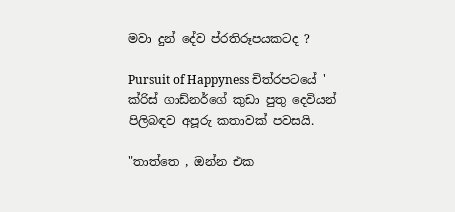මවා දුන් දේව ප්රතිරූපයකටද ?

Pursuit of Happyness චිත්රපටයේ ' ක්රිස් ගාඩ්නර්ගේ කුඩා පුතු දෙවියන්  පිලිබඳව අපූරු කතාවක් පවසයි.

"තාත්තෙ , ඔන්න එක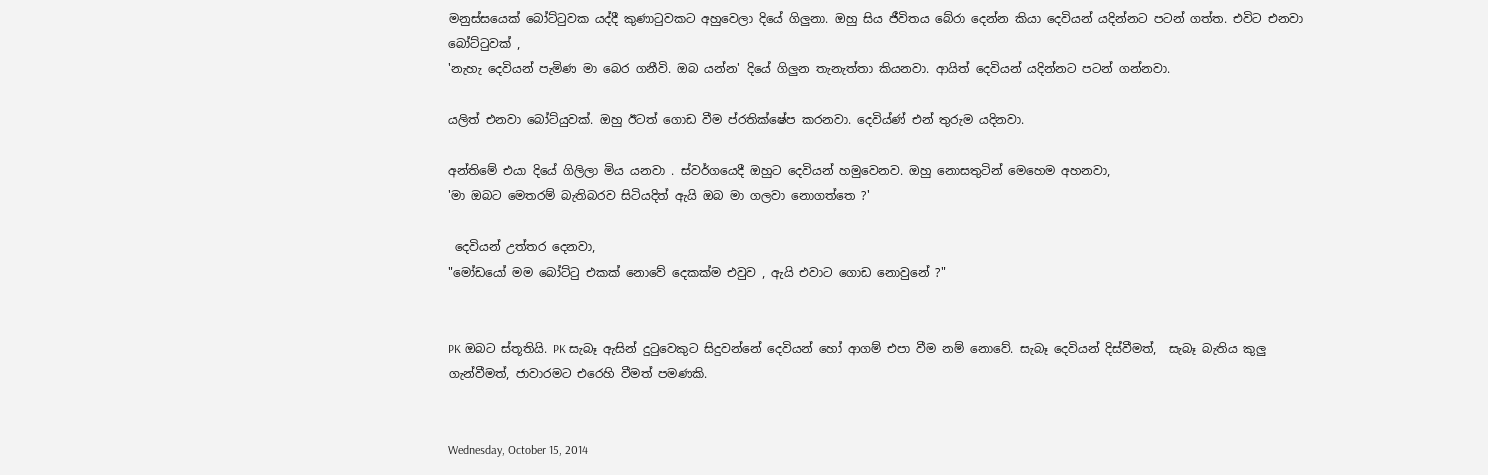මනුස්සයෙක් බෝට්ටුවක යද්දී කුණාටුවකට අහුවෙලා දියේ ගිලුනා. ඔහු සිය ජීවිතය බේරා දෙන්න කියා දෙවියන් යදින්නට පටන් ගත්ත. එවිට එනවා බෝට්ටුවක් ,
'නැහැ දෙවියන් පැමිණ මා බෙර ගනීවි. ඔබ යන්න' දියේ ගිලුන තැනැත්තා කියනවා. ආයිත් දෙවියන් යදින්නට පටන් ගන්නවා.

යලිත් එනවා බෝට්යුවක්. ඔහු ඊටත් ගොඩ වීම ප්රතික්ෂේප කරනවා. දෙවිය්ණ් එන් තුරුම යදිනවා.

අන්තිමේ එයා දියේ ගිලිලා මිය යනවා . ස්වර්ගයෙදී ඔහුට දෙවියන් හමුවෙනව. ඔහු නොසතුටින් මෙහෙම අහනවා,
'මා ඔබට මෙතරම් බැතිබරව සිටියදිත් ඇයි ඔබ මා ගලවා නොගත්තෙ ?'

 දෙවියන් උත්තර දෙනවා,
"මෝඩයෝ මම බෝට්ටු එකක් නොවේ දෙකක්ම එවුව , ඇයි එවාට ගොඩ නොවුනේ ?"


PK ඔබට ස්තූතියි. PK සැබෑ ඇසින් දුටුවෙකුට සිදුවන්නේ දෙවියන් හෝ ආගම් එපා වීම නම් නොවේ. සැබෑ දෙවියන් දිස්වීමත්,  සැබෑ බැතිය කුලු ගැන්වීමත්, ජාවාරමට එරෙහි වීමත් පමණකි.


Wednesday, October 15, 2014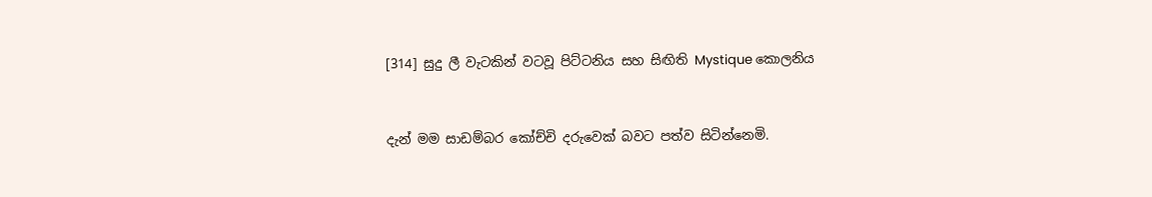[314] සුදු ලී වැටකින් වටවූ පිට්ටනිය සහ සිඟිති Mystique කොලනිය


දැන් මම සාඩම්බර කෝච්චි දරුවෙක් බවට පත්ව සිටින්නෙමි.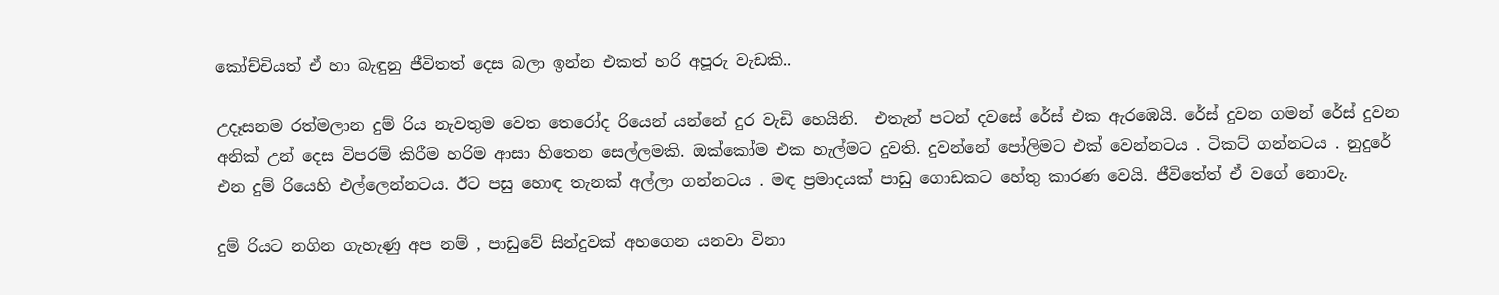කෝච්චියත් ඒ හා බැඳුනු ජීවිතත් දෙස බලා ඉන්න එකත් හරි අපූරු වැඩකි..

උදෑසනම රත්මලාන දුම් රිය නැවතුම වෙත තෙරෝද රියෙන් යන්නේ දුර වැඩි හෙයිනි.  එතැන් පටන් දවසේ රේස් එක ඇරඹෙයි. රේස් දුවන ගමන් රේස් දුවන අනික් උන් දෙස විපරම් කිරීම හරිම ආසා හිතෙන සෙල්ලමකි. ඔක්කෝම එක හැල්මට දුවති. දුවන්නේ පෝලිමට එක් වෙන්නටය . ටිකට් ගන්නටය . නුදුරේ එන දුම් රියෙහි එල්ලෙන්නටය. ඊට පසු හොඳ තැනක් අල්ලා ගන්නටය . මඳ ප්‍රමාදයක් පාඩු ගොඩකට හේතු කාරණ වෙයි. ජීවිතේත් ඒ වගේ නොවැ.

දුම් රියට නගින ගැහැණු අප නම් , පාඩුවේ සින්දුවක් අහගෙන යනවා විනා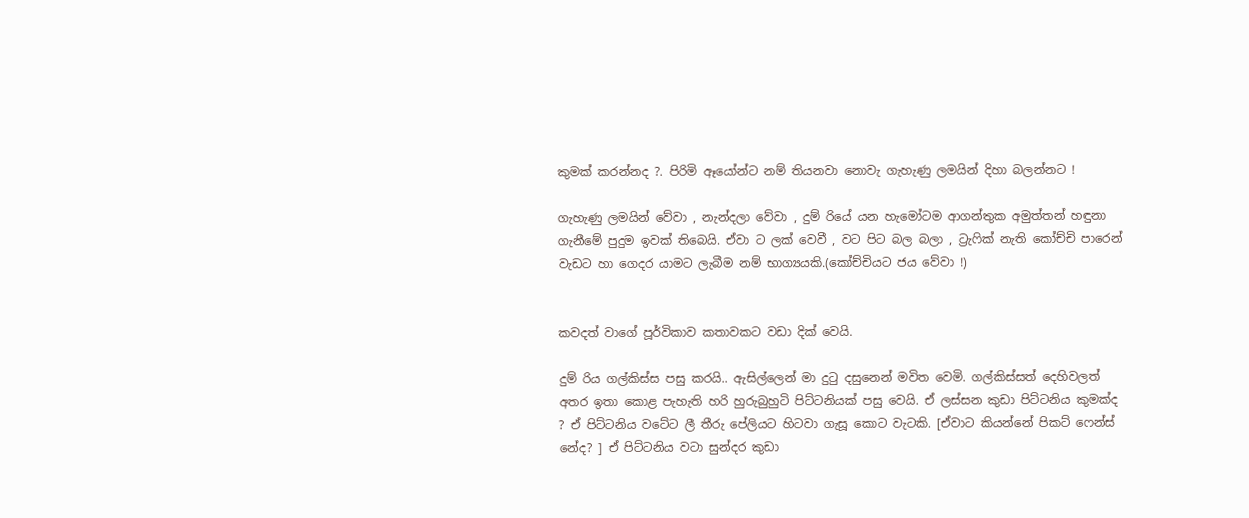කුමක් කරන්නද ?. පිරිමි ඈයෝන්ට නම් තියනවා නොවැ ගැහැණු ලමයින් දිහා බලන්නට !

ගැහැණු ලමයින් වේවා , නැන්දලා වේවා , දුම් රියේ යන හැමෝටම ආගන්තුක අමුත්තන් හඳුනා ගැනීමේ පුදුම ඉවක් තිබෙයි. ඒවා ට ලක් වෙවී , වට පිට බල බලා , ට්‍රැෆික් නැති කෝච්චි පාරෙන් වැඩට හා ගෙදර යාමට ලැබීම නම් භාග්‍යයකි.(කෝච්චියට ජය වේවා !)


කවදත් වාගේ පූර්විකාව කතාවකට වඩා දික් වෙයි.

දුම් රිය ගල්කිස්ස පසු කරයි.. ඇසිල්ලෙන් මා දුටු දසුනෙන් මවිත වෙමි. ගල්කිස්සත් දෙහිවලත් අතර ඉතා කොළ පැහැති හරි හුරුබුහුටි පිට්ටනියක් පසු වෙයි. ඒ ලස්සන කුඩා පිට්ටනිය කුමක්ද ? ඒ පිට්ටනිය වටේට ලී තීරු පේලියට හිටවා ගැසූ කොට වැටකි. [ඒවාට කියන්නේ පිකට් ෆෙන්ස් නේද? ] ඒ පිට්ටනිය වටා සුන්දර කුඩා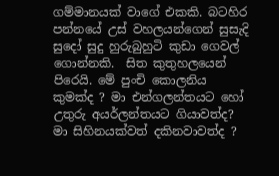ගම්මානයක් වාගේ එකකි. බටහිර පන්නයේ උස් වහලයන්ගෙන් සුසැදි සුදෝ සුදු හුරුබුහුටි කුඩා ගෙවල් ගොන්නකි.  සිත කුතුහලයෙන් පිරෙයි. මේ පුංචි කොලනිය කුමක්ද ? මා එන්ගලන්තයට හෝ උතුරු අයර්ලන්තයට ගියාවත්ද? මා සිහිනයක්වත් දකිනවාවත්ද ?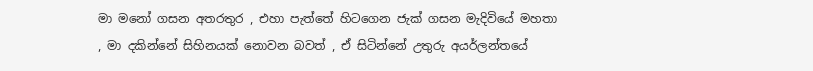මා මනෝ ගසන අතරතුර , එහා පැත්තේ හිටගෙන ජැක් ගසන මැදිවියේ මහතා , මා දකින්නේ සිහිනයක් නොවන බවත් , ඒ සිටින්නේ උතුරු අයර්ලන්තයේ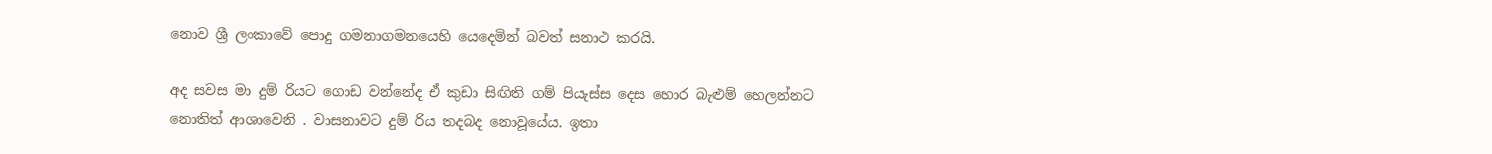නොව ශ්‍රී ලංකාවේ පොදු ගමනාගමනයෙහි යෙදෙමින් බවත් සනාථ කරයි.

අද සවස මා දුම් රියට ගොඩ වන්නේද ඒ කුඩා සිඟිති ගම් පියැස්ස දෙස හොර බැළුම් හෙලන්නට නොතිත් ආශාවෙනි . වාසනාවට දුම් රිය තදබද නොවූයේය. ඉතා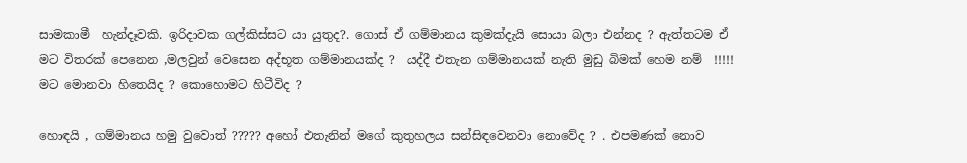සාමකාමී  හැන්දෑවකි. ඉරිදාවක ගල්කිස්සට යා යුතුද?. ගොස් ඒ ගම්මානය කුමක්දැයි සොයා බලා එන්නද ? ඇත්තටම ඒ මට විතරක් පෙනෙන ,මලවුන් වෙසෙන අද්භූත ගම්මානයක්ද ?  යද්දී එතැන ගම්මානයක් නැති මුඩු බිමක් හෙම නම්  !!!!! මට මොනවා හිතෙයිද ? කොහොමට හිටීවිද ?

හොඳයි , ගම්මානය හමු වුවොත් ????? අහෝ එතැනින් මගේ කුතුහලය සන්සිඳවෙනවා නොවේද ? . එපමණක් නොව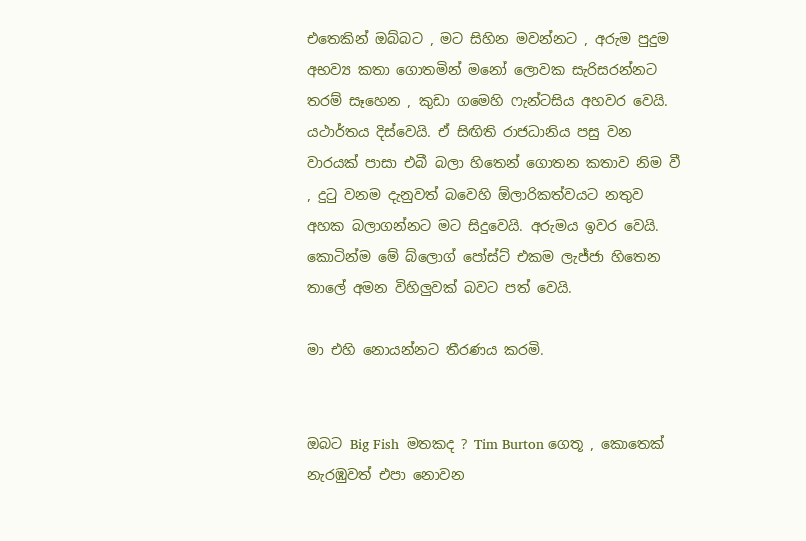එතෙකින් ඔබ්බට , මට සිහින මවන්නට , අරුම පුදුම අභව්‍ය කතා ගොතමින් මනෝ ලොවක සැරිසරන්නට තරම් සෑහෙන , කුඩා ගමෙහි ෆැන්ටසිය අහවර වෙයි. යථාර්තය දිස්වෙයි. ඒ සිඟිති රාජධානිය පසු වන වාරයක් පාසා එබී බලා හිතෙන් ගොතන කතාව නිම වී , දුටු වනම දැනුවත් බවෙහි ඕලාරිකත්වයට නතුව අහක බලාගන්නට මට සිදුවෙයි. අරුමය ඉවර වෙයි. කොටින්ම මේ බ්ලොග් පෝස්ට් එකම ලැජ්ජා හිතෙන තාලේ අමන විහිලුවක් බවට පත් වෙයි.

මා එහි නොයන්නට තීරණය කරමි.


ඔබට Big Fish  මතකද ? Tim Burton ගෙතූ , කොතෙක් නැරඹුවත් එපා නොවන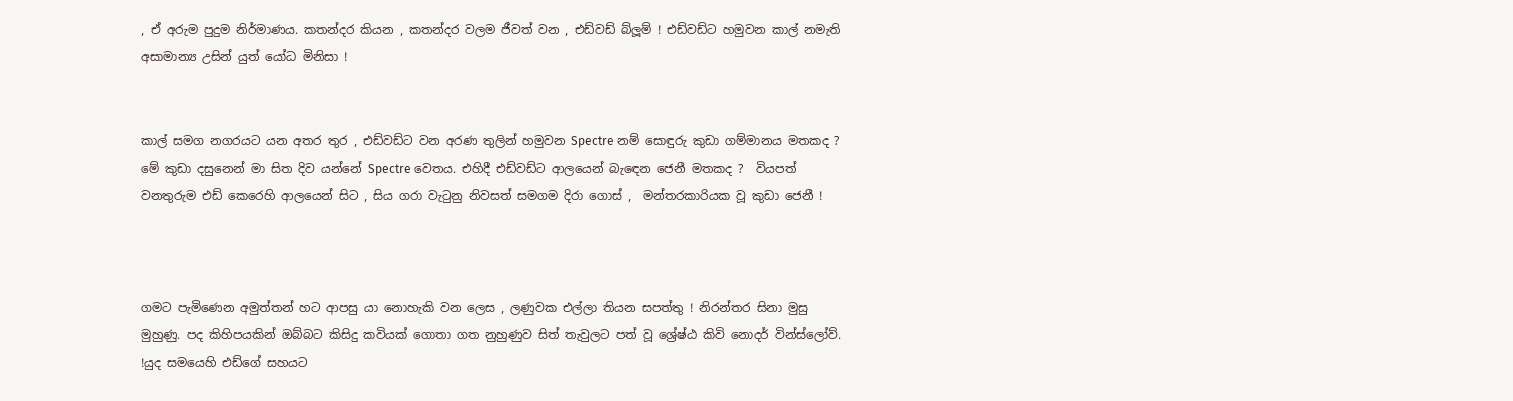, ඒ අරුම පුදුම නිර්මාණය. කතන්දර කියන , කතන්දර වලම ජීවත් වන , එඩ්වඩ් බ්ලූම් ! එඩ්වඩ්ට හමුවන කාල් නමැති අසාමාන්‍ය උසින් යුත් යෝධ මිනිසා !


කාල් සමග නගරයට යන අතර තුර , එඩ්වඩ්ට වන අරණ තුලින් හමුවන Spectre නම් සොඳුරු කුඩා ගම්මානය මතකද ? මේ කුඩා දසුනෙන් මා සිත දිව යන්නේ Spectre වෙතය. එහිදී එඩ්වඩ්ට ආලයෙන් බැඳෙන ජෙනී මතකද ?  වියපත් වනතුරුම එඩ් කෙරෙහි ආලයෙන් සිට , සිය ගරා වැටුනු නිවසත් සමගම දිරා ගොස් ,  මන්තරකාරියක වූ කුඩා ජෙනී !



ගමට පැමිණෙන අමුත්තන් හට ආපසු යා නොහැකි වන ලෙස , ලණුවක එල්ලා තියන සපත්තු ! නිරන්තර සිනා මුසු මුහුණු. පද කිහිපයකින් ඔබ්බට කිසිදු කවියක් ගොතා ගත නුහුණුව සිත් තැවුලට පත් වූ ශ්‍රේෂ්ඨ කිවි නොදර් වින්ස්ලෝව්. !යුද සමයෙහි එඩ්ගේ සහයට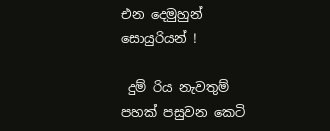එන දෙමුහුන් සොයුරියන් !

 දුම් රිය නැවතුම් පහක් පසුවන කෙටි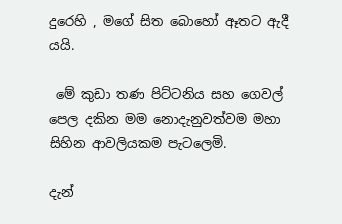දුරෙහි , මගේ සිත බොහෝ ඈතට ඇදී යයි.

 මේ කුඩා තණ පිට්ටනිය සහ ගෙවල් පෙල දකින මම නොදැනුවත්වම මහා සිහින ආවලියකම පැටලෙමි.

දැන්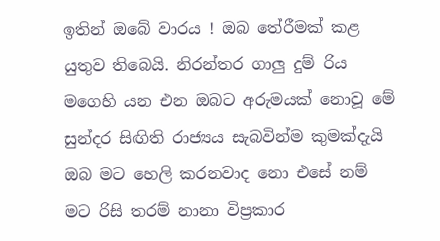ඉතින් ඔබේ වාරය ! ඔබ තේරීමක් කළ යුතුව තිබෙයි. නිරන්තර ගාලු දුම් රිය මගෙහි යන එන ඔබට අරුමයක් නොවූ මේ සුන්දර සිඟිති රාජ්‍යය සැබවින්ම කුමක්දැයි ඔබ මට හෙලි කරනවාද නො එසේ නම් මට රිසි තරම් නානා විප්‍රකාර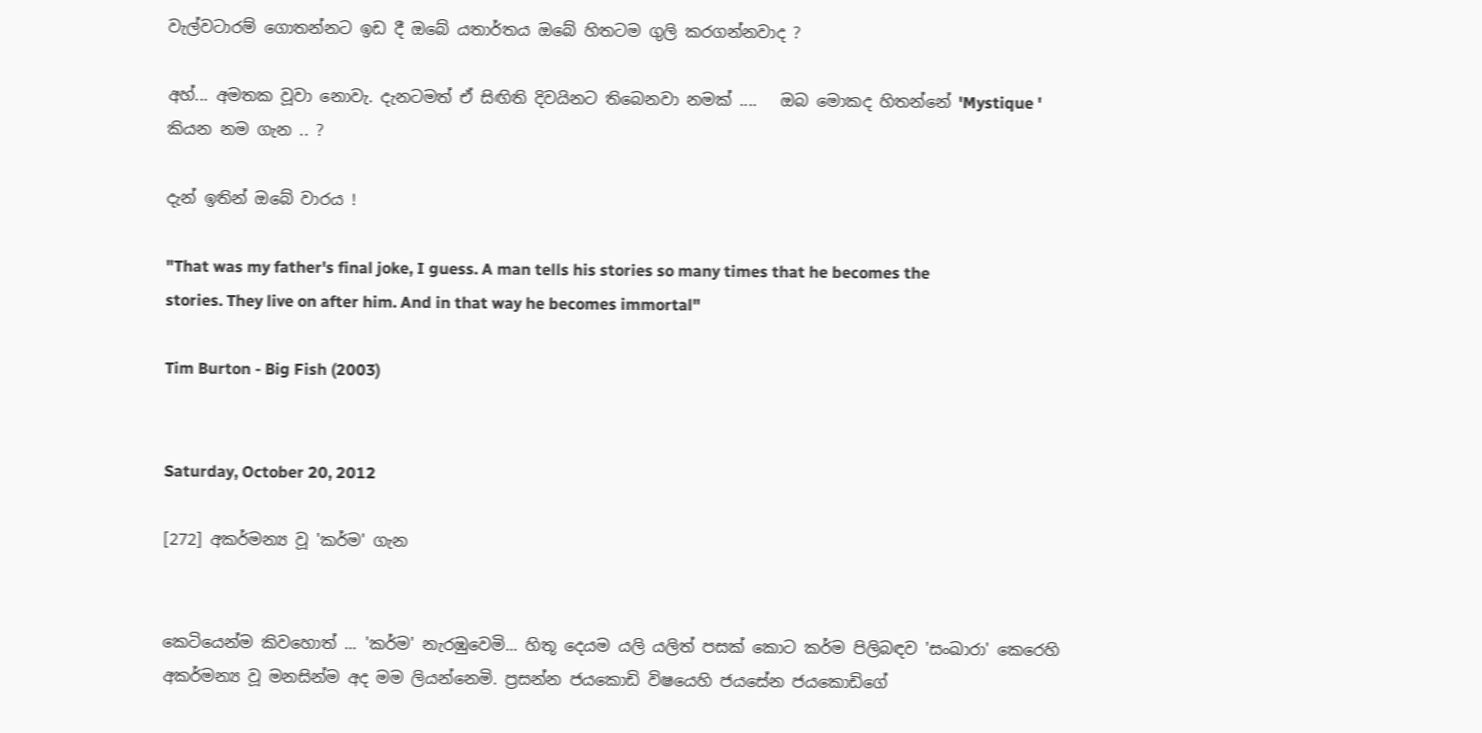වැල්වටාරම් ගොතන්නට ඉඩ දී ඔබේ යතාර්තය ඔබේ හිතටම ගුලි කරගන්නවාද ?

අහ්... අමතක වූවා නොවැ. දැනටමත් ඒ සිඟිති දිවයිනට තිබෙනවා නමක් ....   ඔබ මොකද හිතන්නේ 'Mystique ' කියන නම ගැන .. ?

දැන් ඉතින් ඔබේ වාරය !

"That was my father's final joke, I guess. A man tells his stories so many times that he becomes the stories. They live on after him. And in that way he becomes immortal"

Tim Burton - Big Fish (2003)


Saturday, October 20, 2012

[272] අකර්මන්‍ය වූ 'කර්ම' ගැන


කෙටියෙන්ම කිවහොත් ... 'කර්ම' නැරඹුවෙමි... හිතූ දෙයම යලි යලිත් පසක් කොට කර්ම පිලිබඳව 'සංඛාරා' කෙරෙහි අකර්මන්‍ය වූ මනසින්ම අද මම ලියන්නෙමි. ප්‍රසන්න ජයකොඩි විෂයෙහි ජයසේන ජයකොඩිගේ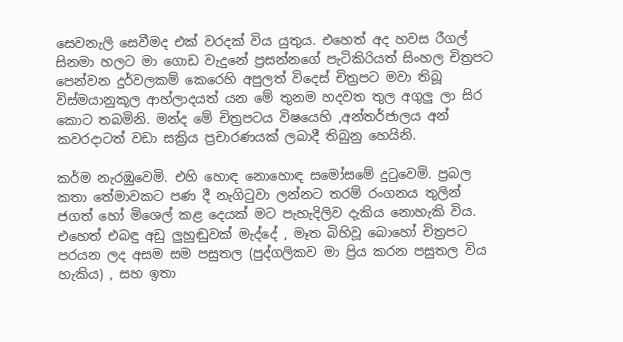සෙවනැලි සෙවීමද එක් වරදක් විය යුතුය. එහෙත් අද හවස රීගල් සිනමා හලට මා ගොඩ වැදුනේ ප්‍රසන්නගේ පැටිකිරියත් සිංහල චිත්‍රපට පෙන්වන දුර්වලකම් කෙරෙහි අපුලත් විදෙස් චිත්‍රපට මවා තිබූ විස්මයානුකූල ආහ්ලාදයත් යන මේ තුනම හදවත තුල අගුලු ලා සිර කොට තබමිනි. මන්ද මේ චිත්‍රපටය විෂයෙහි ,අන්තර්ජාලය අන් කවරදාටත් වඩා සක්‍රිය ප්‍රචාරණයක් ලබාදී තිබුනු හෙයිනි.

කර්ම නැරඹුවෙමි. එහි හොඳ නොහොඳ සමෝසමේ දු‍ටුවෙමි. ප්‍රබල කතා තේමාවකට පණ දී නැගි‍ටුවා ලන්නට තරම් රංගනය තුලින් ජගත් හෝ මිශෙල් කළ දෙයක් මට පැහැදිලිව දැකිය නොහැකි විය. එහෙත් එබඳු අඩු ලුහුඬුවක් මැද්දේ , මෑත බිහිවූ බොහෝ චිත්‍රපට පරයන ලද අසම සම පසුතල (පුද්ගලිකව මා ප්‍රිය කරන පසුතල විය හැකිය) , සහ ඉතා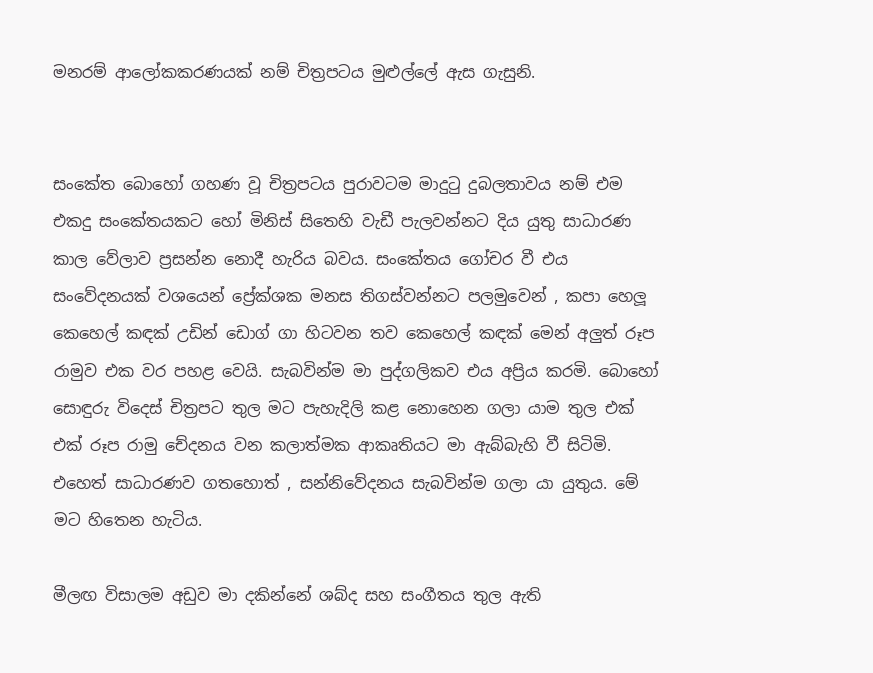මනරම් ආලෝකකරණයක් නම් චිත්‍රපටය මුළුල්ලේ ඇස ගැසුනි.


සංකේත බොහෝ ගහණ වූ චිත්‍රපටය පුරාවටම මාදු‍ටු දුබලතාවය නම් එම එකදු සංකේතයකට හෝ මිනිස් සිතෙහි වැඩී පැලවන්නට දිය යුතු සාධාරණ කාල වේලාව ප්‍රසන්න නොදී හැරිය බවය. සංකේතය ගෝචර වී එය සංවේදනයක් වශයෙන් ප්‍රේක්ශක මනස තිගස්වන්නට පලමුවෙන් , කපා හෙලූ කෙහෙල් කඳක් උඩින් ඩොග් ගා හිටවන තව කෙහෙල් කඳක් මෙන් අලුත් රූප රාමුව එක වර පහළ වෙයි. සැබවින්ම මා පුද්ගලිකව එය අප්‍රිය කරමි. බොහෝ සොඳුරු විදෙස් චිත්‍රපට තුල මට පැහැදිලි කළ නොහෙන ගලා යාම තුල එක් එක් රූප රාමු චේදනය වන කලාත්මක ආකෘතියට මා ඇබ්බැහි වී සිටිමි. එහෙත් සාධාරණව ගතහොත් , සන්නිවේදනය සැබවින්ම ගලා යා යුතුය. මේ මට හිතෙන හැටිය.

මීලඟ විසාලම අඩුව මා දකින්නේ ශබ්ද සහ සංගීතය තුල ඇති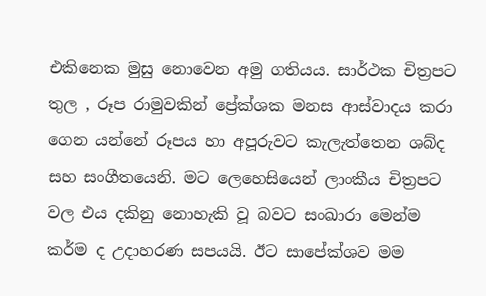එකිනෙක මුසු නොවෙන අමු ගතියය. සාර්ථක චිත්‍රපට තුල , රූප රාමුවකින් ප්‍රේක්ශක මනස ආස්වාදය කරා ගෙන යන්නේ රූපය හා අපූරුවට කැලැත්තෙන ශබ්ද සහ සංගීතයෙනි. මට ලෙහෙසියෙන් ලාංකීය චිත්‍රපට වල එය දකිනු නොහැකි වූ බවට සංඛාරා මෙන්ම කර්ම ද උදාහරණ සපයයි. ඊට සාපේක්ශව මම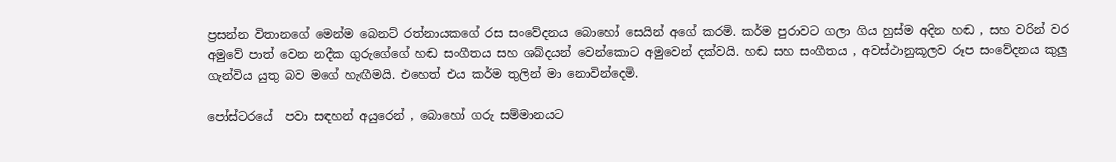ප්‍රසන්න විතානගේ මෙන්ම බෙනට් රත්නායකගේ රස සංවේදනය බොහෝ සෙයින් අගේ කරමි. කර්ම පුරාවට ගලා ගිය හුස්ම අදින හඬ , සහ වරින් වර අමුවේ පාත් වෙන නදීක ගුරුගේගේ හඬ සංගීතය සහ ශබ්දයන් වෙන්කොට අමුවෙන් දක්වයි. හඬ සහ සංගීතය , අවස්ථානුකූලව රූප සංවේදනය කුලු ගැන්විය යුතු බව මගේ හැඟීමයි. එහෙත් එය කර්ම තුලින් මා නොවින්දෙමි.

පෝස්ටරයේ  පවා සඳහන් අයුරෙන් , බොහෝ ගරු සම්මානයට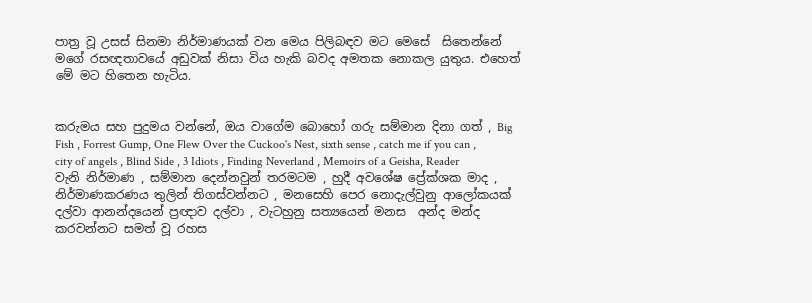පාත්‍ර වූ උසස් සිනමා නිර්මාණයක් වන මෙය පිලිබඳව මට මෙසේ  සිතෙන්නේ මගේ රසඥතාවයේ අඩුවක් නිසා විය හැකි බවද අමතක නොකල යුතුය. එහෙත් මේ මට හිතෙන හැටිය.


කරුමය සහ පුදුමය වන්නේ, ඔය වාගේම බොහෝ ගරු සම්මාන දිනා ගත් , Big Fish , Forrest Gump, One Flew Over the Cuckoo's Nest, sixth sense , catch me if you can , city of angels , Blind Side , 3 Idiots , Finding Neverland , Memoirs of a Geisha, Reader  වැනි නිර්මාණ , සම්මාන දෙන්නවුන් තරමටම , හුදී අවශේෂ ප්‍රේක්ශක මාද , නිර්මාණකරණය තුලින් තිගස්වන්නට , මනසෙහි පෙර නොදැල්වුනු ආලෝකයක් දල්වා ආනන්දයෙන් ප්‍රඥාව දල්වා , වැටහුනු සත්‍යයෙන් මනස  අන්ද මන්ද කරවන්නට සමත් වූ රහස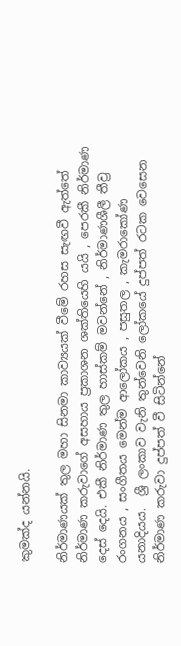කුමක්ද යන්නයි.

නිර්මාණයක් තුල මහා සිනමා කාව්‍යයක් වීමේ රහස සැඟවී ඇත්තේ නිර්මාණ කරුවාගේ අසහාය ප්‍රකාශන ශක්තියෙහි යයි , පෙරකී නිර්මාණ දෙස් දෙයි. එකී නිර්මාණ තුල හාස්කම් මවන්නේ , නිර්මාණශීලී තීව්‍ර රංගනය , සංගීතය මෙන්ම ආලෝකය , පසුතල , කැමරාකෝණ යනාදියය.  ශ්‍රී ලංකාව වැනි තුන්වෙනි ලෝකයේ දුප්පත් රටක වෙසෙන නිර්මාණ කරුවා දුප්පත් වී සිටින්නේ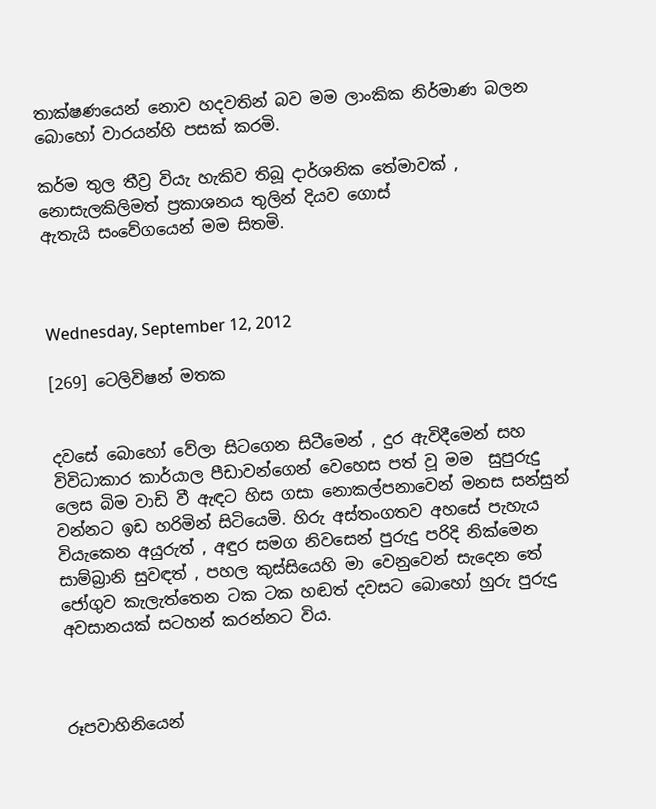තාක්ෂණයෙන් නොව හදවතින් බව මම ලාංකික නිර්මාණ බලන බොහෝ වාරයන්හි පසක් කරමි.

කර්ම තුල තීව්‍ර වියැ හැකිව තිබූ දාර්ශනික තේමාවක් , නොසැලකිලිමත් ප්‍රකාශනය තුලින් දියව ගොස්
ඇතැයි සංවේගයෙන් මම සිතමි.



Wednesday, September 12, 2012

[269] ටෙලිවිෂන් මතක


දවසේ බොහෝ වේලා සිටගෙන සිටීමෙන් , දුර ඇවිදීමෙන් සහ විවිධාකාර කාර්යාල පීඩාවන්ගෙන් වෙහෙස පත් වූ මම  සුපුරුදු ලෙස බිම වාඩි වී ඇඳට හිස ගසා නොකල්පනාවෙන් මනස සන්සුන් වන්නට ඉඩ හරිමින් සිටියෙමි. හිරු අස්තංගතව අහසේ පැහැය වියැකෙන අයුරුත් , අඳුර සමග නිවසෙන් පුරුදු පරිදි නික්මෙන සාම්බ්‍රානි සුවඳත් , පහල කුස්සියෙහි මා වෙනුවෙන් සැදෙන තේ ජෝගුව කැලැත්තෙන ටක ටක හඬත් දවසට බොහෝ හුරු පුරුදු අවසානයක් සටහන් කරන්නට විය.



රූපවාහිනියෙන්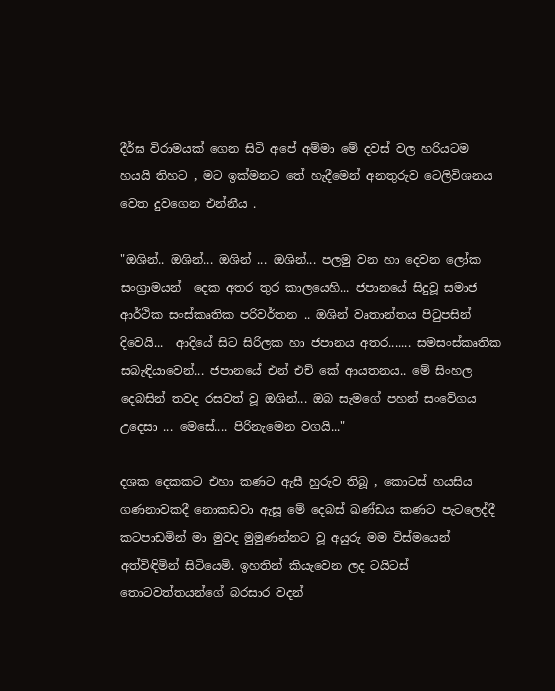දීර්ඝ විරාමයක් ගෙන සිටි අපේ අම්මා මේ දවස් වල හරියටම හයයි තිහට , මට ඉක්මනට තේ හැදීමෙන් අනතුරුව ටෙලිවිශනය වෙත දුවගෙන එන්නීය .

"ඔශින්.. ඔශින්... ඔශින් ... ඔශින්... පලමු වන හා දෙවන ලෝක සංග්‍රාමයන්  දෙක අතර තුර කාලයෙහි... ජපානයේ සිදුවූ සමාජ ආර්ථික සංස්කෘතික පරිවර්තන .. ඔශින් වෘතාන්තය පි‍ටුපසින් දිවෙයි...  ආදියේ සිට සිරිලක හා ජපානය අතර....... සමසංස්කෘතික සබැඳියාවෙන්... ජපානයේ එන් එච් කේ ආයතනය.. මේ සිංහල දෙබසින් තවද රසවත් වූ ඔශින්... ඔබ සැමගේ පහන් සංවේගය උදෙසා ... මෙසේ.... පිරිනැමෙන වගයි..."

දශක දෙකකට එහා කණට ඇසී හුරුව තිබූ , කොටස් හයසිය ගණනාවකදී නොකඩවා ඇසූ මේ දෙබස් ඛණ්ඩය කණට පැටලෙද්දී කටපාඩමින් මා මුවද මුමුණන්නට වූ අයුරු මම විස්මයෙන් අත්විඳිමින් සිටියෙමි. ඉහතින් කියැවෙන ලද ටයිටස් තොටවත්තයන්ගේ බරසාර වදන්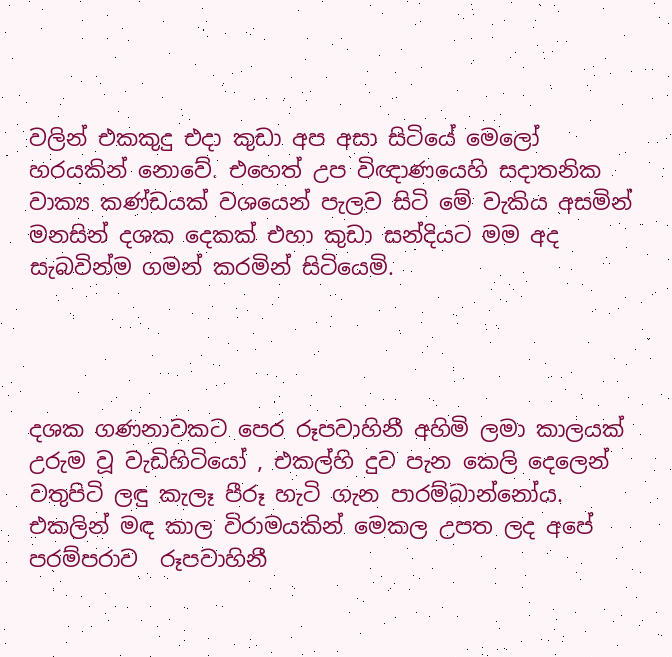වලින් එකකුදු එදා කුඩා අප අසා සිටියේ මෙලෝ හරයකින් නොවේ. එහෙත් උප විඥාණයෙහි සදාතනික වාක්‍ය කණ්ඩයක් වශයෙන් පැලව සිටි මේ වැකිය අසමින් මනසින් දශක දෙකක් එහා කුඩා සන්දියට මම අද සැබවින්ම ගමන් කරමින් සිටියෙමි.




දශක ගණනාවකට පෙර රූපවාහිනී අහිමි ලමා කාලයක් උරුම වූ වැඩිහිටියෝ , එකල්හි දුව පැන කෙලි දෙලෙන්  වතුපිටි ලඳු කැලෑ පීරූ හැටි ගැන පාරම්බාන්නෝය. එකලින් මඳ කාල විරාමයකින් මෙකල උපත ලද අපේ පරම්පරාව  රූපවාහිනී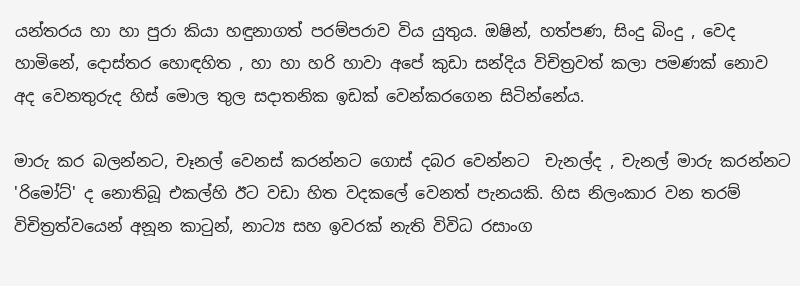යන්තරය හා හා පුරා කියා හඳුනාගත් පරම්පරාව විය යුතුය. ඔෂින්, හත්පණ, සිංදු බිංදු , වෙද හාමිනේ, දොස්තර හොඳහිත , හා හා හරි හාවා අපේ කුඩා සන්දිය විචිත්‍රවත් කලා පමණක් නොව අද වෙනතුරුද හිස් මොල තුල සදාතනික ඉඩක් වෙන්කරගෙන සිටින්නේය.

මාරු කර බලන්නට, චෑනල් වෙනස් කරන්නට ගොස් දබර වෙන්නට  චැනල්ද , චැනල් මාරු කරන්නට 'රිමෝට්' ද නොතිබූ එකල්හි ඊට වඩා හිත වදකලේ වෙනත් පැනයකි. හිස නිලංකාර වන තරම් විචිත්‍රත්වයෙන් අනූන කා‍ටුන්, නාට්‍ය සහ ඉවරක් නැති විවිධ රසාංග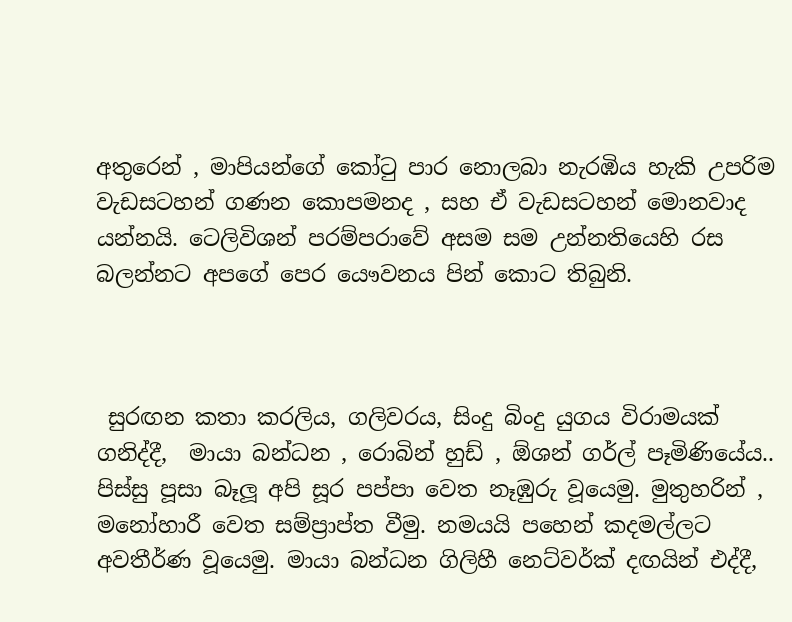අතුරෙන් , මාපියන්ගේ කෝ‍ටු පාර නොලබා නැරඹිය හැකි උපරිම වැඩසටහන් ගණන කොපමනද , සහ ඒ වැඩසටහන් මොනවාද යන්නයි. ටෙලිවිශන් පරම්පරාවේ අසම සම උන්නතියෙහි රස බලන්නට අපගේ පෙර යෞවනය පින් කොට තිබුනි.



 සුරඟන කතා කරලිය, ගලිවරය, සිංදු බිංදු යුගය විරාමයක් ගනිද්දී,  මායා බන්ධන , රොබින් හුඩ් , ඕශන් ගර්ල් පෑමිණියේය.. පිස්සු පූසා බෑලූ අපි සූර පප්පා වෙත නෑඹුරු වූයෙමු. මුතුහරින් , මනෝහාරී වෙත සම්ප්‍රාප්ත වීමු. නමයයි පහෙන් කදමල්ලට අවතීර්ණ වූයෙමු. මායා බන්ධන ගිලිහී නෙට්වර්ක් දඟයින් එද්දී,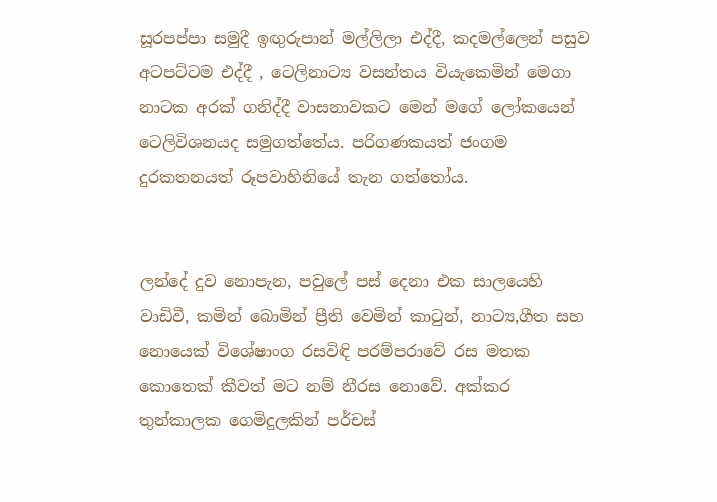සූරපප්පා සමුදී ඉඟුරුපාන් මල්ලිලා එද්දී, කදමල්ලෙන් පසුව අටපට්ටම එද්දී , ටෙලිනාට්‍ය වසන්තය වියැකෙමින් මෙගා නාටක අරක් ගනිද්දී වාසනාවකට මෙන් මගේ ලෝකයෙන් ටෙලිවිශනයද සමුගත්තේය. පරිගණකයත් ජංගම දුරකතනයත් රූපවාහිනියේ තැන ගත්තෝය.


ලන්දේ දුව නොපැන, පවුලේ පස් දෙනා එක සාලයෙහි වාඩිවී, කමින් බොමින් ප්‍රීති වෙමින් කා‍ටුන්, නාට්‍ය,ගීත සහ නොයෙක් විශේෂාංග රසවිඳි පරම්පරාවේ රස මතක කොතෙක් කීවත් මට නම් නීරස නොවේ. අක්කර තුන්කාලක ගෙමිදුලකින් පර්චස්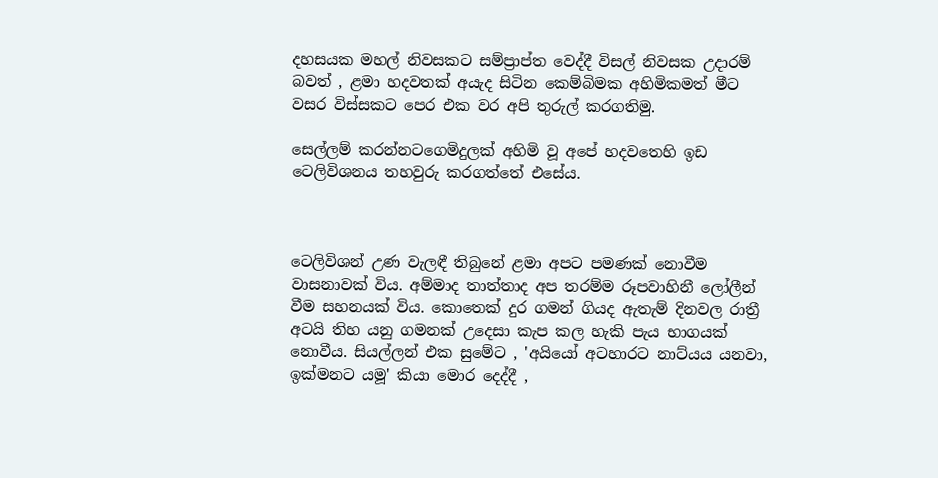දහසයක මහල් නිවසකට සම්ප්‍රාප්ත වෙද්දී විසල් නිවසක උදාරම් බවත් , ළමා හදවතක් අයැද සිටින කෙම්බිමක අහිමිකමත් මීට වසර විස්සකට පෙර එක වර අපි තුරුල් කරගතිමු.

සෙල්ලම් කරන්නටගෙමිදුලක් අහිමි වූ අපේ හදවතෙහි ඉඩ ටෙලිවිශනය තහවුරු කරගත්තේ එසේය.



ටෙලිවිශන් උණ වැලඳී තිබුනේ ළමා අපට පමණක් නොවීම වාසනාවක් විය. අම්මාද තාත්තාද අප තරම්ම රූපවාහිනී ලෝලීන් වීම සහනයක් විය. කොතෙක් දුර ගමන් ගියද ඇතැම් දිනවල රාත්‍රී අටයි තිහ යනු ගමනක් උදෙසා කැප කල හැකි පැය භාගයක් නොවීය. සියල්ලන් එක සුමේට , 'අයියෝ අටහාරට නාට්යය යනවා, ඉක්මනට යමූ' කියා මොර දෙද්දී ,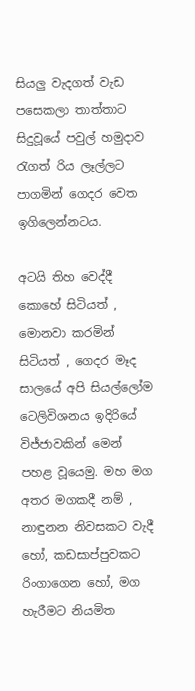සියලු වැදගත් වැඩ පසෙකලා තාත්තාට සිදුවූයේ පවුල් හමුදාව රැගත් රිය ලෑල්ලට පාගමින් ගෙදර වෙත ඉගිලෙන්නටය.

අටයි තිහ වෙද්දී කොහේ සිටියත් , මොනවා කරමින් සිටියත් , ගෙදර මෑද සාලයේ අපි සියල්ලෝම ටෙලිවිශනය ඉදිරියේ විජ්ජාවකින් මෙන් පහළ වූයෙමු. මහ මග අතර මගකදී නම් , නාඳුනන නිවසකට වැදී හෝ, කඩසාප්පුවකට රිංගාගෙන හෝ, මග හැරීමට නියමිත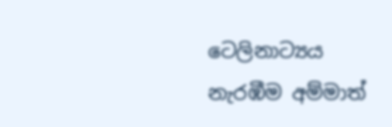ටෙලිනාට්‍යය නැරඹීම අම්මාත්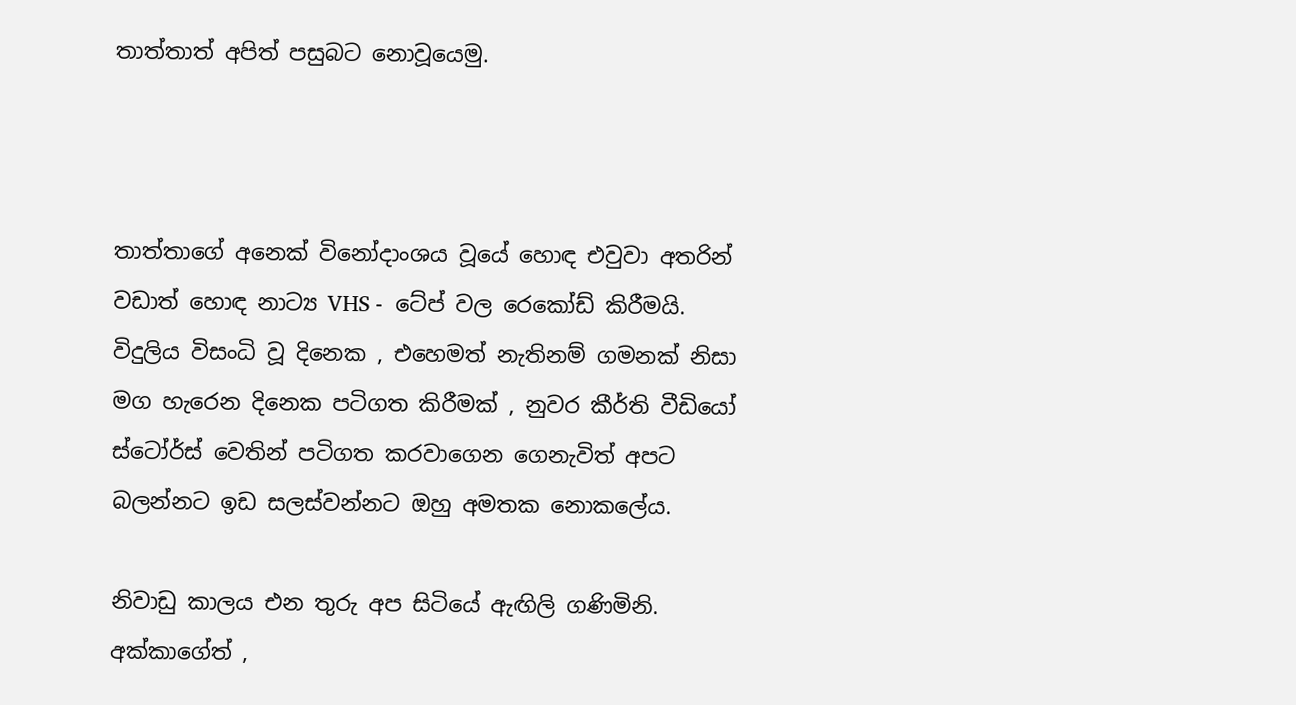තාත්තාත් අපිත් පසුබට නොවූයෙමු.



තාත්තාගේ අනෙක් විනෝදාංශය වූයේ හොඳ එවුවා අතරින් වඩාත් හොඳ නාට්‍ය VHS -  ටේප් වල රෙකෝඩ් කිරීමයි.  විදුලිය විසංධි වූ දිනෙක , එහෙමත් නැතිනම් ගමනක් නිසා මග හැරෙන දිනෙක පටිගත කිරීමක් , නුවර කීර්ති වීඩියෝ ස්ටෝර්ස් වෙතින් පටිගත කරවාගෙන ගෙනැවිත් අපට බලන්නට ඉඩ සලස්වන්නට ඔහු අමතක නොකලේය.

නිවාඩු කාලය එන තුරු අප සිටියේ ඇඟිලි ගණිමිනි. අක්කාගේත් ,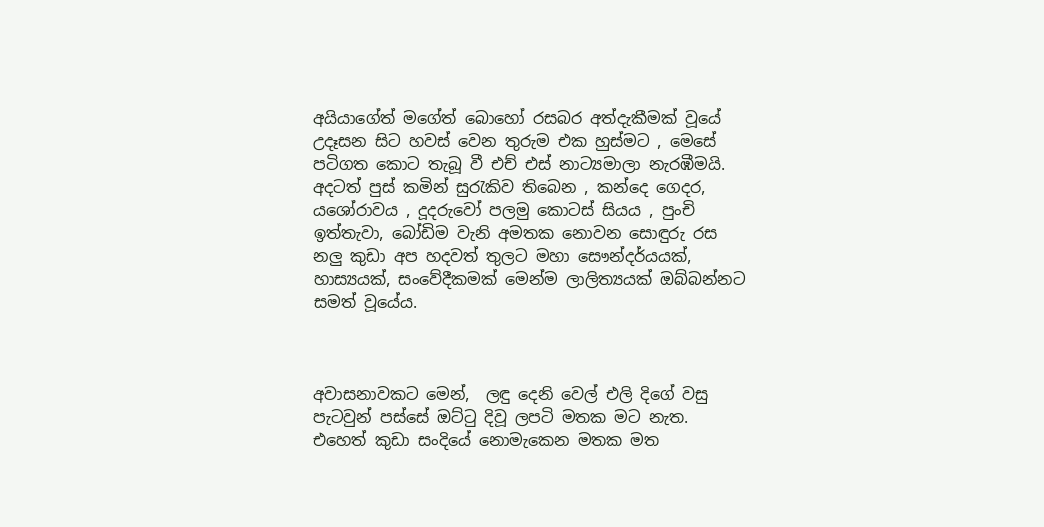අයියාගේත් මගේත් බොහෝ රසබර අත්දැකීමක් වූයේ උදෑසන සිට හවස් වෙන තුරුම එක හුස්මට , මෙසේ පටිගත කොට තැබූ වී එච් එස් නාට්‍යමාලා නැරඹීමයි. අදටත් පුස් කමින් සු‍රැකිව තිබෙන , කන්දෙ ගෙදර, යශෝරාවය , දූදරුවෝ පලමු කොටස් සියය , පුංචි ඉත්තැවා, බෝඩිම වැනි අමතක නොවන සොඳුරු රස නලු කුඩා අප හදවත් තුලට මහා සෞන්දර්යයක්, හාස්‍යයක්, සංවේදීකමක් මෙන්ම ලාලිත්‍යයක් ඔබ්බන්නට සමත් වූයේය.



අවාසනාවකට මෙන්,  ලඳු දෙනි වෙල් එලි දිගේ වසු පැටවුන් පස්සේ ඔට්‍ටු දිවූ ලපටි මතක මට නැත. එහෙත් කුඩා සංදියේ නොමැකෙන මතක මත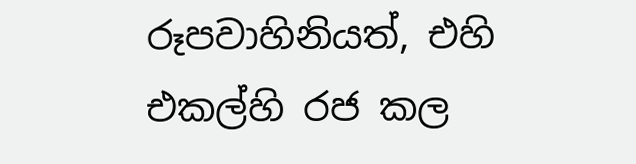රූපවාහිනියත්, එහි එකල්හි රජ කල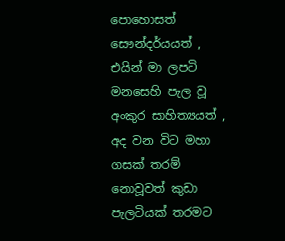පොහොසත් සෞන්දර්යයත් , එයින් මා ලපටි මනසෙහි පැල වූ අංකුර සාහිත්‍යයත් , අද වන විට මහා ගසක් තරම් නොවූවත් කුඩා පැලටියක් තරමට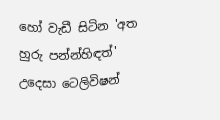හෝ වැඩී සිටින 'අත හුරු පන්න්හිඳත්' උදෙසා ටෙලිවිෂන්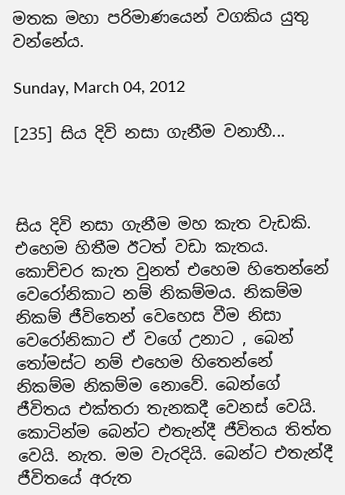මතක මහා පරිමාණයෙන් වගකිය යුතු වන්නේය.

Sunday, March 04, 2012

[235] සිය දිවි නසා ගැනීම වනාහී...



සිය දිවි නසා ගැනීම මහ කැත වැඩකි. එහෙම හිතීම ඊටත් වඩා කැතය. කොච්චර කැත වුනත් එහෙම හිතෙන්නේ වෙරෝනිකාට නම් නිකම්මය. නිකම්ම නිකම් ජීවිතෙන් වෙහෙස වීම නිසා වෙරෝනිකාට ඒ වගේ උනාට , බෙන් තෝමස්ට නම් එහෙම හිතෙන්නේ නිකම්ම නිකම්ම නොවේ. බෙන්ගේ ජීවිතය එක්තරා තැනකදී වෙනස් වෙයි. කොටින්ම බෙන්ට එතැන්දී ජීවිතය තිත්ත වෙයි. නැත. මම වැරදියි. බෙන්ට එතැන්දී ජීවිතයේ අරුත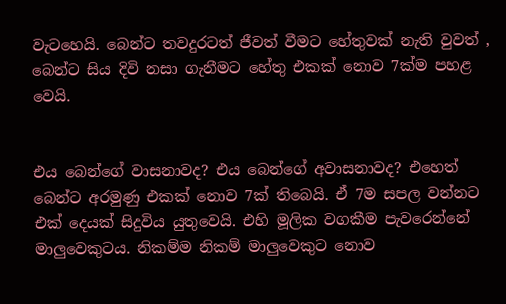වැටහෙයි. බෙන්ට තවදුරටත් ජීවත් වීමට හේතුවක් නැති වුවත් , බෙන්ට සිය දිවි නසා ගැනීමට හේතු එකක් නොව 7ක්ම පහළ වෙයි.


එය බෙන්ගේ වාසනාවද? එය බෙන්ගේ අවාසනාවද? එහෙත් බෙන්ට අරමුණු එකක් නොව 7ක් තිබෙයි. ඒ 7ම සපල වන්නට එක් දෙයක් සිදුවිය යුතුවෙයි. එහි මූලික වගකීම පැවරෙන්නේ මාලුවෙකුටය. නිකම්ම නිකම් මාලුවෙකුට නොව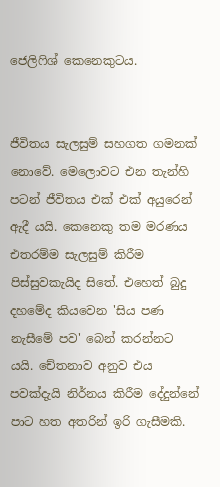ජෙලිෆිශ් කෙනෙකුටය.


ජීවිතය සැලසුම් සහගත ගමනක් නොවේ. මෙලොවට එන තැන්හි පටන් ජීවිතය එක් එක් අයුරෙන් ඇදී යයි. කෙනෙකු තම මරණය එතරම්ම සැලසුම් කිරීම පිස්සුවකැයිද සිතේ. එහෙත් බුදු දහමේද කියවෙන 'සිය පණ නැසීමේ පව' බෙන් කරන්නට යයි. චේතනාව අනුව එය පවක්දැයි නිර්නය කිරීම දේදුන්නේ පාට හත අතරින් ඉරි ගැසීමකි.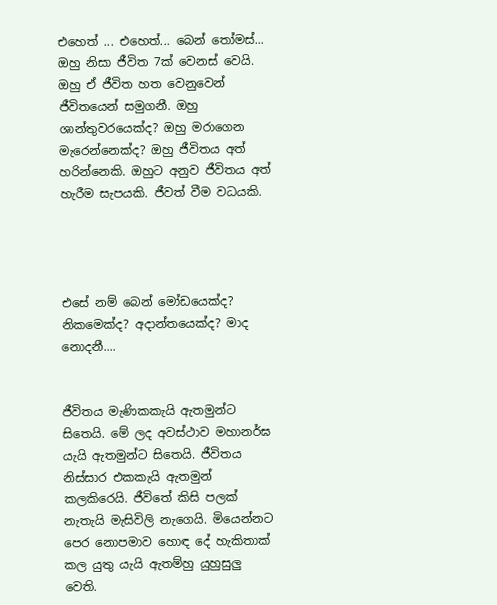එහෙත් ... එහෙත්... බෙන් තෝමස්... ඔහු නිසා ජීවිත 7ක් වෙනස් වෙයි. ඔහු ඒ ජීවිත හත වෙනුවෙන් ජීවිතයෙන් සමුගනී. ඔහු ශාන්තුවරයෙක්ද? ඔහු මරාගෙන මැරෙන්නෙක්ද? ඔහු ජීවිතය අත් හරින්නෙකි. ඔහුට අනුව ජීවිතය අත් හැරීම සැපයකි. ජීවත් වීම වධයකි.




එසේ නම් බෙන් මෝඩයෙක්ද? නිකමෙක්ද? අදාන්තයෙක්ද? මාද නොදනී....


ජීවිතය මැණිකකැයි ඇතමුන්ට සිතෙයි. මේ ලද අවස්ථාව මහානර්ඝ යැයි ඇතමුන්ට සිතෙයි. ජීවිතය නිස්සාර එකකැයි ඇතමුන් කලකිරෙයි. ජීවිතේ කිසි පලක් නැතැයි මැසිවිලි නැගෙයි. මියෙන්නට පෙර නොපමාව හොඳ දේ හැකිතාක් කල යුතු යැයි ඇතම්හු යුහුසුලු වෙති.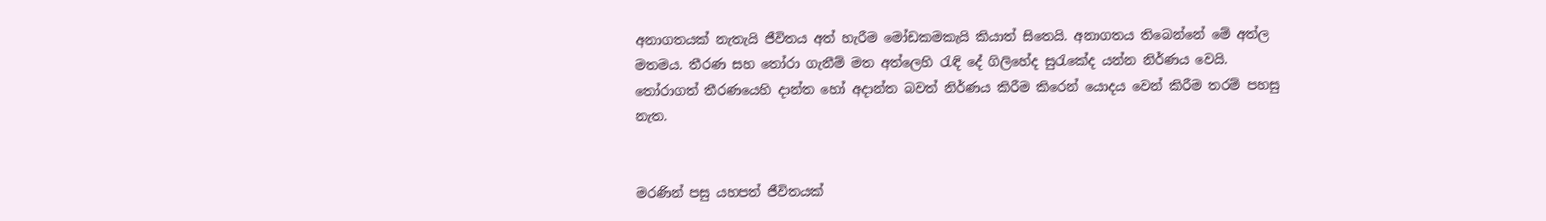අනාගතයක් නැතැයි ජීවිතය අත් හැරීම මෝඩකමකැයි කියාත් සිතෙයි. අනාගතය තිබෙන්නේ මේ අත්ල මතමය. තීරණ සහ තෝරා ගැනීම් මත අත්ලෙහි රැඳි දේ ගිලිහේද සුරැකේද යන්න නිර්ණය වෙයි. තෝරාගත් තීරණයෙහි දාන්ත හෝ අදාන්ත බවත් නිර්ණය කිරීම කිරෙන් යොදය වෙන් කිරීම තරම් පහසු නැත.


මරණින් පසු යහපත් ජීවිතයක්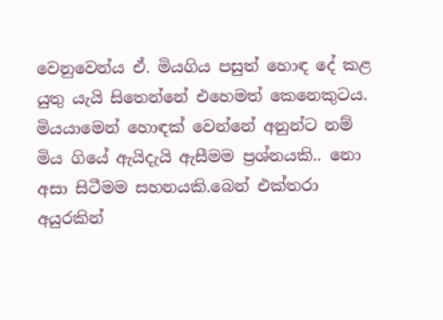වෙනුවෙන්ය ඒ. මියගිය පසුත් හොඳ දේ කළ යුතු යැයි සිතෙන්නේ එහෙමත් කෙනෙකුටය. මියයාමෙන් හොඳක් වෙන්නේ අනුන්ට නම් මිය ගියේ ඇයිදැයි ඇසීමම ප්‍රශ්නයකි.. නො අසා සිටීමම සහනයකි.බෙන් එක්තරා අයුරකින්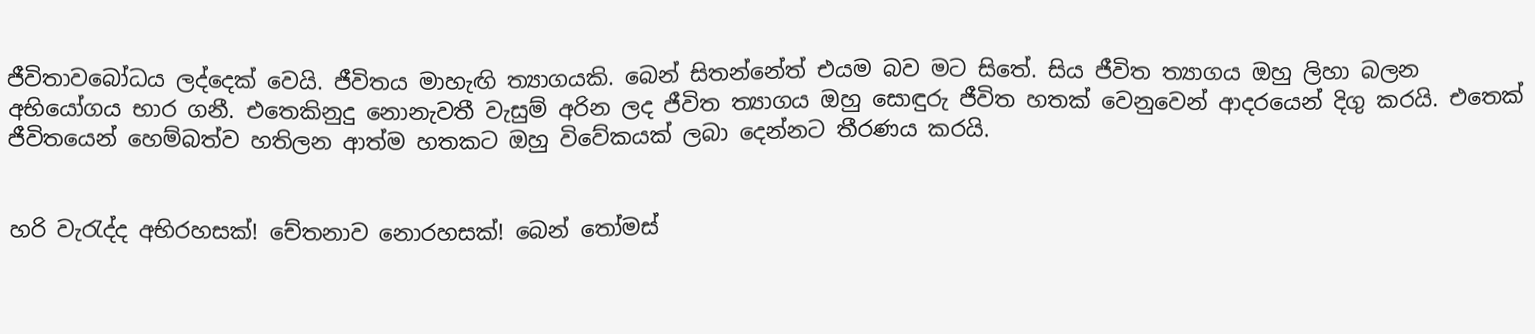ජීවිතාවබෝධය ලද්දෙක් වෙයි. ජීවිතය මාහැඟි ත්‍යාගයකි. බෙන් සිතන්නේත් එයම බව මට සිතේ. සිය ජීවිත ත්‍යාගය ඔහු ලිහා බලන අභියෝගය භාර ගනී. එතෙකිනුදු නොනැවතී වැසුම් අරින ලද ජීවිත ත්‍යාගය ඔහු සොඳුරු ජීවිත හතක් වෙනුවෙන් ආදරයෙන් දිගු කරයි. එතෙක් ජීවිතයෙන් හෙම්බත්ව හතිලන ආත්ම හතකට ඔහු විවේකයක් ලබා දෙන්නට තීරණය කරයි.


හරි වැරැද්ද අභිරහසක්! චේතනාව නොරහසක්! බෙන් තෝමස්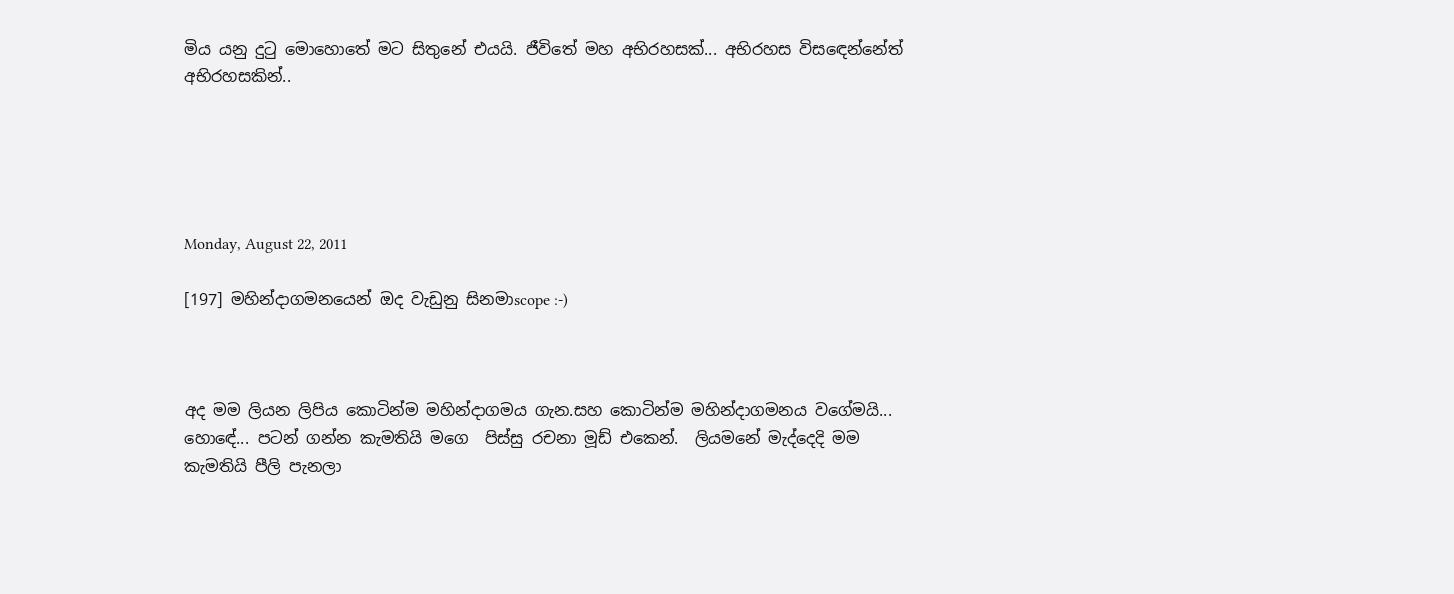මිය යනු දුටු මොහොතේ මට සිතුනේ එයයි. ජීවිතේ මහ අභිරහසක්... අභිරහස විසඳෙන්නේත් අභිරහසකින්..





Monday, August 22, 2011

[197] මහින්දාගමනයෙන් ඔද වැඩුනු සිනමාscope :-)



අද මම ලියන ලිපිය කොටින්ම මහින්දාගමය ගැන.සහ කොටින්ම මහින්දාගමනය වගේමයි... හොඳේ... පටන් ගන්න කැමතියි මගෙ  පිස්සු රචනා මූඩ් එකෙන්.  ලියමනේ මැද්දෙදි මම කැමතියි පීලි පැනලා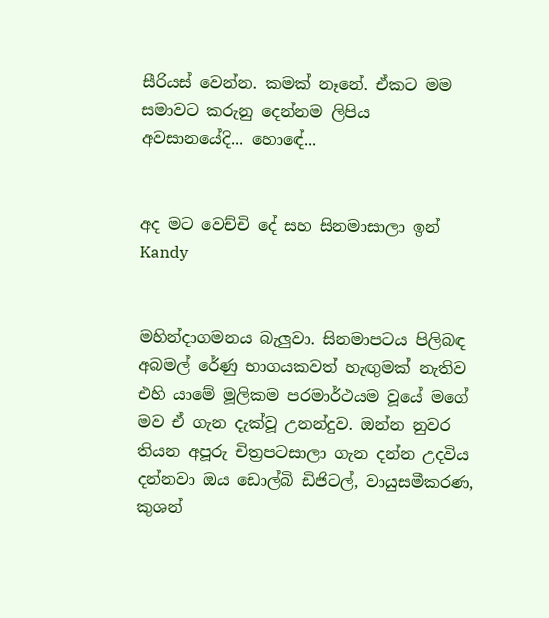සීරියස් වෙන්න. කමක් නෑනේ. ඒකට මම සමාවට කරුනු දෙන්නම ලිපිය අවසානයේදි... හොඳේ...


අද මට වෙච්චි දේ සහ සිනමාසාලා ඉන් Kandy


මහින්දාගමනය බැලුවා. සිනමාපටය පිලිබඳ අබමල් රේණු භාගයකවත් හැඟුමක් නැතිව එහි යාමේ මූලිකම පරමාර්ථයම වූයේ මගේ මව ඒ ගැන දැක්වූ උනන්දුව. ඔන්න නුවර තියන අපූරු චිත්‍රපටසාලා ගැන දන්න උදවිය දන්නවා ඔය ඩොල්බි ඩිජිටල්, වායුසමීකරණ, කුශන්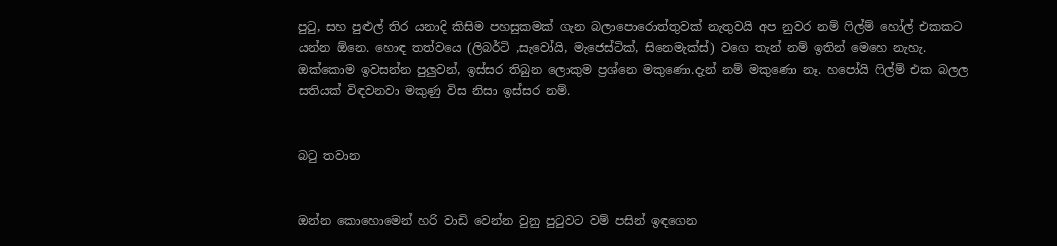පු‍ටු, සහ පුළුල් තිර යනාදි කිසිම පහසුකමක් ගැන බලාපොරොත්තුවක් නැතුවයි අප නුවර නම් ‍ෆිල්ම් හෝල් එකකට යන්න ඕනෙ. හොඳ තත්වයෙ (ලිබර්ටි ,සැවෝයි, මැජෙස්ටික්, සිනෙමැක්ස්) වගෙ තැන් නම් ඉතින් මෙහෙ නැහැ. ඔක්කොම ඉවසන්න පුලුවන්, ඉස්සර තිබුන ලොකුම ප්‍රශ්නෙ මකුණො.දැන් නම් මකුණො නෑ. හපෝයි ‍ෆිල්ම් එක බලල සතියක් විඳවනවා මකුණු විස නිසා ඉස්සර නම්.


බ‍ටු තවාන


ඔන්න කොහොමෙන් හරි වාඩි වෙන්න වුනු පු‍ටුවට වම් පසින් ඉඳගෙන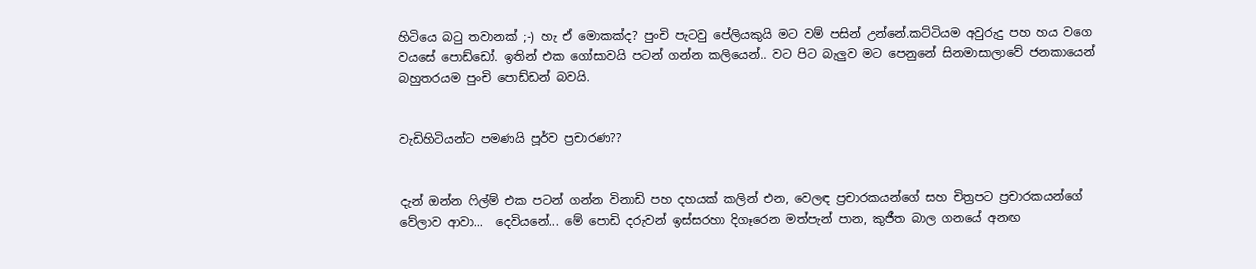හිටියෙ බ‍ටු තවානක් ;-) හැ ඒ මොකක්ද? පුංචි පැටවු පේලියකුයි මට වම් පසින් උන්නේ.කට්ටියම අවුරුදු පහ හය වගෙ වයසේ පොඩ්ඩෝ. ඉතින් එක ගෝසාවයි පටන් ගන්න කලියෙන්.. වට පිට බැලුව මට පෙනුනේ සිනමාසාලාවේ ජනකායෙන් බහුතරයම පුංචි පොඩ්ඩන් බවයි.


වැඩිහිටියන්ට පමණයි පූර්ව ප්‍රචාරණ??


දැන් ඔන්න ‍ෆිල්ම් එක පටන් ගන්න විනාඩි පහ දහයක් කලින් එන, වෙලඳ ප්‍රචාරකයන්ගේ සහ චිත්‍රපට ප්‍රචාරකයන්ගේ වේලාව ආවා...  දෙවියනේ... මේ පොඩි දරුවන් ඉස්සරහා දිගෑරෙන මත්පැන් පාන, කුජීත බාල ගනයේ අනඟ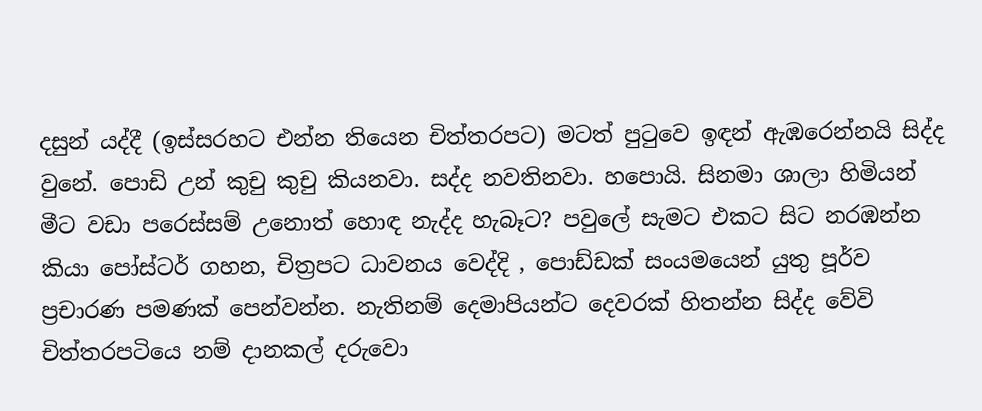දසුන් යද්දී (ඉස්සරහට එන්න තියෙන චිත්තරපට) මටත් පු‍ටුවෙ ඉඳන් ඇඹරෙන්නයි සිද්ද වුනේ. පොඩි උන් කුචු කුචු කියනවා. සද්ද නවතිනවා. හපොයි. සිනමා ශාලා හිමියන් මීට වඩා පරෙස්සම් උනොත් හොඳ නැද්ද හැබෑට? පවුලේ සැමට එකට සිට නරඹන්න කියා පෝස්ටර් ගහන, චිත්‍රපට ධාවනය වෙද්දි , පොඩ්ඩක් සංයමයෙන් යුතු පූර්ව ප්‍රචාරණ පමණක් පෙන්වන්න. නැතිනම් දෙමාපියන්ට දෙවරක් හිතන්න සිද්ද වේවි චිත්තරපටියෙ නම් දානකල් දරුවො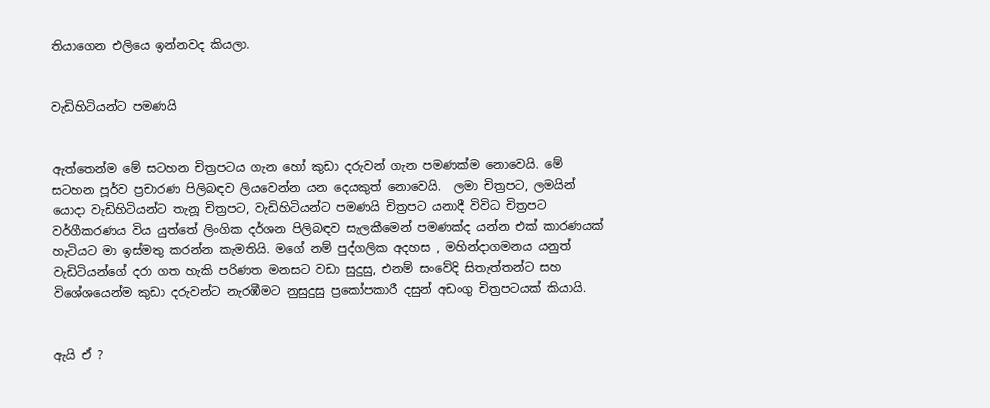තියාගෙන එලියෙ ඉන්නවද කියලා.


වැඩිහිටියන්ට පමණයි


ඇත්තෙන්ම මේ සටහන චිත්‍රපටය ගැන හෝ කුඩා දරුවන් ගැන පමණක්ම නොවෙයි. මේ සටහන පූර්ව ප්‍රචාරණ පිලිබඳව ලියවෙන්න යන දෙයකුත් නොවෙයි.  ලමා චිත්‍රපට, ලමයින් යොදා වැඩිහිටියන්ට තැනූ චිත්‍රපට, වැඩිහිටියන්ට පමණයි චිත්‍රපට යනාදී විවිධ චිත්‍රපට වර්ගීකරණය විය යුත්තේ ලිංගික දර්ශන පිලිබඳව සැලකීමෙන් පමණක්ද යන්න එක් කාරණයක් හැටියට මා ඉස්මතු කරන්න කැමතියි. මගේ නම් පුද්ගලික අදහස , මහින්දාගමනය යනුත් වැඩිටියන්ගේ දරා ගත හැකි පරිණත මනසට වඩා සුදුසු, එනම් සංවේදි සිතැත්තන්ට සහ විශේශයෙන්ම කුඩා දරුවන්ට නැරඹීමට නුසුදුසු ප්‍රකෝපකාරී දසුන් අඩංගු චිත්‍රපටයක් කියායි.


ඇයි ඒ ?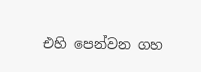එහි පෙන්වන ගහ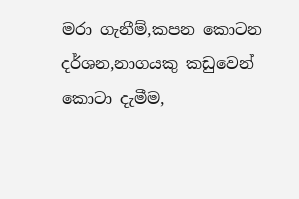මරා ගැනීම්,කපන කොටන දර්ශන,නාගයකු කඩුවෙන් කොටා දැමීම,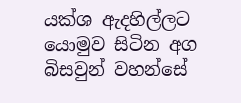යක්ශ ඇදහිල්ලට යොමුව සිටින අග බිසවුන් වහන්සේ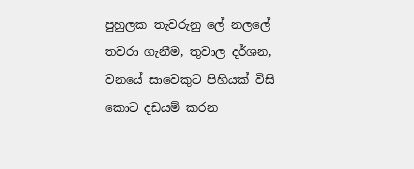පුහුලක තැවරුනු ලේ නලලේ තවරා ගැනීම, තුවාල දර්ශන, වනයේ සාවෙකුට පිහියක් විසි කොට දඩයම් කරන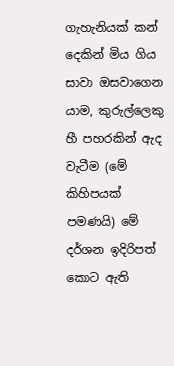ගැහැනියක් කන් දෙකින් මිය ගිය සාවා ඔසවාගෙන යාම, කුරුල්ලෙකු හී පහරකින් ඇද වැටීම (මේ කිහිපයක් පමණයි) මේ දර්ශන ඉදිරිපත් කොට ඇති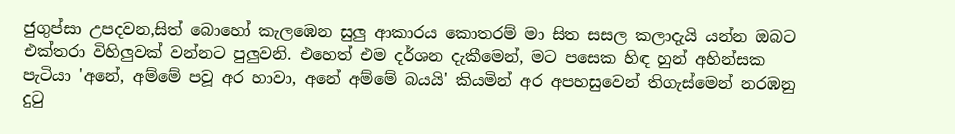ජුගුප්සා උපදවන,සිත් බොහෝ කැලඹෙන සුලු ආකාරය කොතරම් මා සිත සසල කලාදැයි යන්න ඔබට එක්තරා විහිලුවක් වන්නට පුලුවනි. එහෙත් එම දර්ශන දැකීමෙන්, මට පසෙක හිඳ හුන් අහින්සක පැටියා 'අනේ, අම්මේ පවූ අර හාවා, අනේ අම්මේ බයයි' කියමින් අර අපහසුවෙන් තිගැස්මෙන් නරඹනු දු‍ටු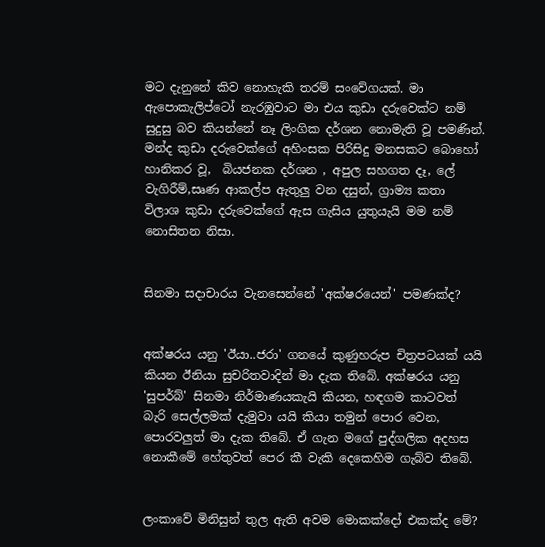මට දැනුනේ කිව නොහැකි තරම් සංවේගයක්. මා ඇපොකැලිප්ටෝ නැරඹුවාට මා එය කුඩා දරුවෙක්ට නම් සුදුසු බව කියන්නේ නෑ ලිංගික දර්ශන නොමැති වූ පමණින්. මන්ද කුඩා දරුවෙක්ගේ අහිංසක පිරිසිදු මනසකට බොහෝ හානිකර වූ,  බියජනක දර්ශන , අපුල සහගත දෑ, ලේ වැගිරීම්,සෘණ ආකල්ප ඇතුලු වන දසුන්, ග්‍රාම්‍ය කතා විලාශ කුඩා දරුවෙක්ගේ ඇස ගැසිය යුතුයැයි මම නම් නොසිතන නිසා.


සිනමා සදාචාරය වැනසෙන්නේ 'අක්ෂරයෙන්' පමණක්ද?


අක්ෂරය යනු 'ඊයා..ජරා' ගනයේ කුණුහරුප චිත්‍රපටයක් යයි කියන ඊනියා සුචරිතවාදින් මා දැක තිබේ. අක්ෂරය යනු 'සුපර්බ්' සිනමා නිර්මාණයකැයි කියන, හඳගම කාටවත් බැරි සෙල්ලමක් දැමුවා යයි කියා තමුන් පොර වෙන, පොරවලුත් මා දැක තිබේ. ඒ ගැන මගේ පුද්ගලික අදහස නොකීමේ හේතුවත් පෙර කී වැකි දෙකෙහිම ගැබ්ව තිබේ.


ලංකාවේ මිනිසුන් තුල ඇති අවම මොකක්දෝ එකක්ද මේ?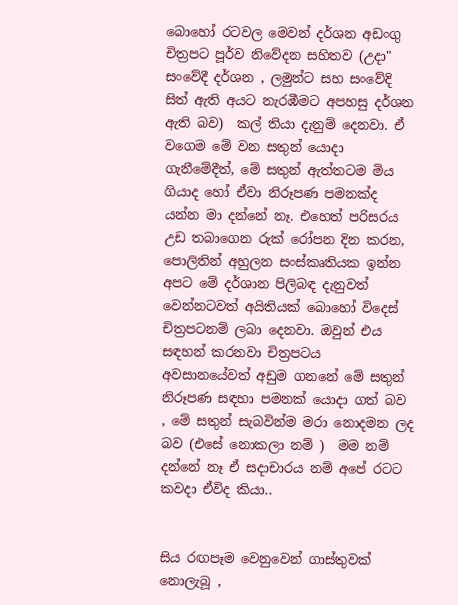බොහෝ රටවල මෙවන් දර්ශන අඩංගු චිත්‍රපට පූර්ව නිවේදන සහිතව (උදා" සංවේදී දර්ශන , ලමුන්ට සහ සංවේදි සිත් ඇති අයට නැරඹීමට අපහසු දර්ශන ඇති බව)  කල් තියා දැනුම් දෙනවා. ඒ වගෙම මේ වන සතුන් යොදා ගැනීමේදීත්, මේ සතුන් ඇත්තටම මිය ගියාද හෝ ඒවා නිරූපණ පමනක්ද යන්න මා දන්නේ නෑ. එහෙත් පරිසරය උඩ තබාගෙන රුක් රෝපන දින කරන, පොලිතින් අහුලන සංස්කෘතියක ඉන්න අපට මේ දර්ශාන පිලිබඳ දැනුවත් වෙන්නටවත් අයිතියක් බොහෝ විදෙස් චිත්‍රපටනම් ලබා දෙනවා. ඔවුන් එය සඳහන් කරනවා චිත්‍රපටය අවසානයේවත් අඩුම ගනනේ මේ සතුන් නිරූපණ සඳහා පමනක් යොදා ගත් බව , මේ සතුන් සැබවින්ම මරා නොදමන ලද බව (එසේ නොකලා නම් )  මම නම් දන්නේ නෑ ඒ සදාචාරය නම් අපේ රටට කවදා ඒවිද කියා..


සිය රඟපෑම වෙනුවෙන් ගාස්තුවක් නොලැබූ ,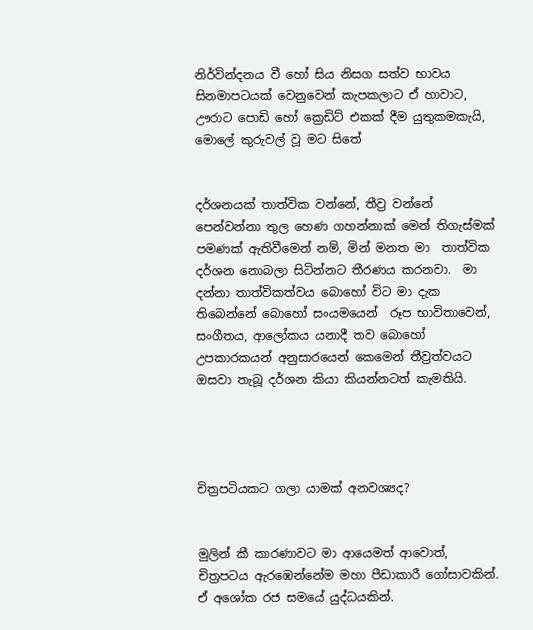නිර්වින්දනය වී හෝ සිය නිසග සත්ව භාවය සිනමාපටයක් වෙනුවෙන් කැපකලාට ඒ හාවාට, ඌරාට පොඩි හෝ ක්‍රෙඩිට් එකක් දීම යුතුකමකැයි, මොලේ කුරුවල් වූ මට සිතේ


දර්ශනයක් තාත්වික වන්නේ, තීව්‍ර වන්නේ පෙන්වන්නා තුල හෙණ ගහන්නාක් මෙන් තිගැස්මක් පමණක් ඇතිවීමෙන් නම්, මින් මනත මා  තාත්වික දර්ශන නොබලා සිටින්නට තීරණය කරනවා.  මා දන්නා තාත්විකත්වය බොහෝ විට මා දැක තිබෙන්නේ බොහෝ සංයමයෙන්  රූප භාවිතාවෙන්, සංගීතය, ආලෝකය යනාදී තව බොහෝ උපකාරකයන් අනුසාරයෙන් කෙමෙන් තීව්‍රත්වයට ඔසවා තැබූ දර්ශන කියා කියන්නටත් කැමතියි.




චිත්‍රපටියකට ගලා යාමක් අනවශ්‍යද?


මුලින් කී කාරණාවට මා ආයෙමත් ආවොත්, චිත්‍රපටය ඇරඹෙන්නේම මහා පීඩාකාරී ගෝසාවකින්. ඒ අශෝක රජ සමයේ යුද්ධයකින්.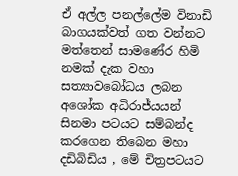ඒ අල්ල පනල්ලේම විනාඩි බාගයක්වත් ගත වන්නට මත්තෙන් සාමණේර හිමි නමක් දැක වහා සත්‍යාවබෝධය ලබන අශෝක අධිරාජ්යයන් සිනමා පටයට සම්බන්ද කරගෙන තිබෙන මහා දඩිබිඩිය , මේ චිත්‍රපටයට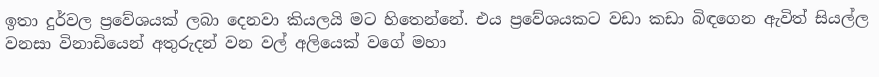ඉතා දුර්වල ප්‍රවේශයක් ලබා දෙනවා කියලයි මට හිතෙන්නේ. එය ප්‍රවේශයකට වඩා කඩා බිඳගෙන ඇවිත් සියල්ල වනසා විනාඩියෙන් අතුරුදන් වන වල් අලියෙක් වගේ මහා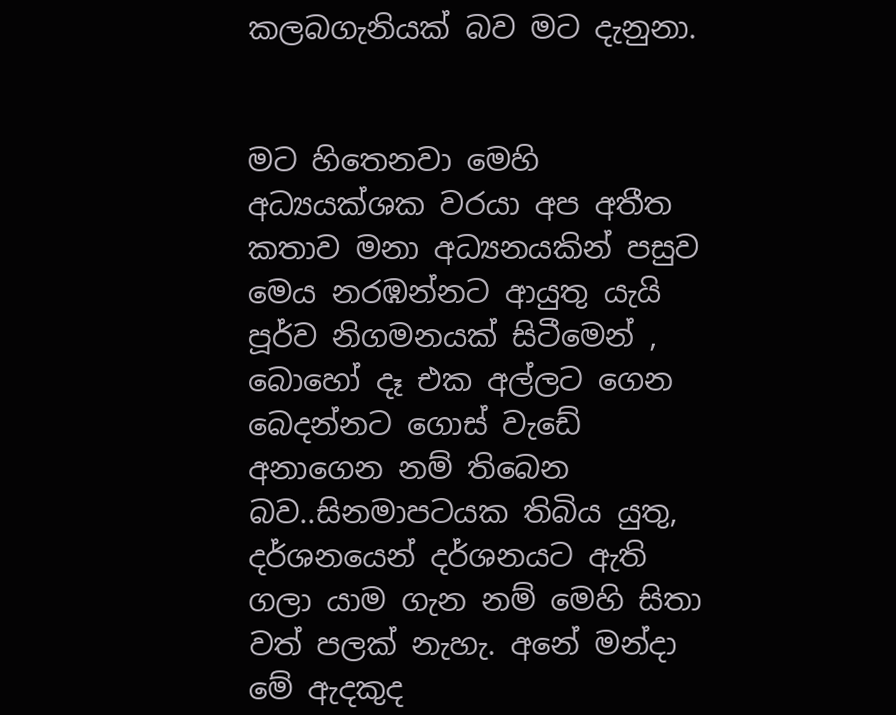කලබගැනියක් බව මට දැනුනා.


මට හිතෙනවා මෙහි අධ්‍යයක්ශක වරයා අප අතීත කතාව මනා අධ්‍යනයකින් පසුව මෙය නරඹන්නට ආයුතු යැයි පූර්ව නිගමනයක් සිටීමෙන් , බොහෝ දෑ එක අල්ලට ගෙන බෙදන්නට ගොස් වැඩේ අනාගෙන නම් තිබෙන බව..සිනමාපටයක තිබිය යුතු,  දර්ශනයෙන් දර්ශනයට ඇති ගලා යාම ගැන නම් මෙහි සිතා වත් පලක් නැහැ. අනේ මන්දා මේ ඇදකුද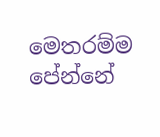මෙතරම්ම පේන්නේ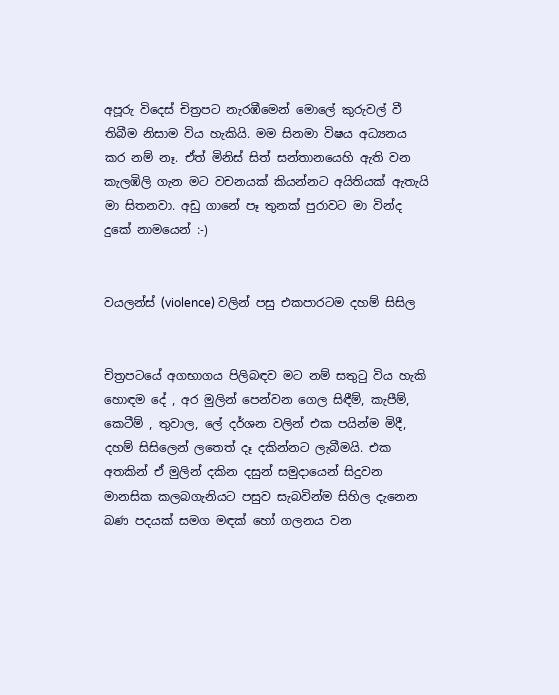අපූරු විදෙස් චිත්‍රපට නැරඹීමෙන් මොලේ කුරුවල් වී තිබීම නිසාම විය හැකියි. මම සිනමා විෂය අධ්‍යනය කර නම් නෑ. ඒත් මිනිස් සිත් සන්තානයෙහි ඇති වන කැලඹිලි ගැන මට වචනයක් කියන්නට අයිතියක් ඇතැයි මා සිතනවා. අඩු ගානේ පෑ තුනක් පුරාවට මා වින්ද දුකේ නාමයෙන් :-)


වයලන්ස් (violence) වලින් පසු එකපාරටම දහම් සිසිල


චිත්‍රපටයේ අගභාගය පිලිබඳව මට නම් සතු‍ටු විය හැකි හොඳම දේ , අර මුලින් පෙන්වන ගෙල සිඳීම්, කැපීම්, කෙටීම් , තුවාල, ලේ දර්ශන වලින් එක පයින්ම මිදී, දහම් සිසිලෙන් ලතෙත් දෑ දකින්නට ලැබීමයි. එක අතකින් ඒ මුලින් දකින දසුන් සමුදායෙන් සිදුවන මානසික කලබගැනියට පසුව සැබවින්ම සිහිල දැනෙන බණ පදයක් සමග මඳක් හෝ ගලනය වන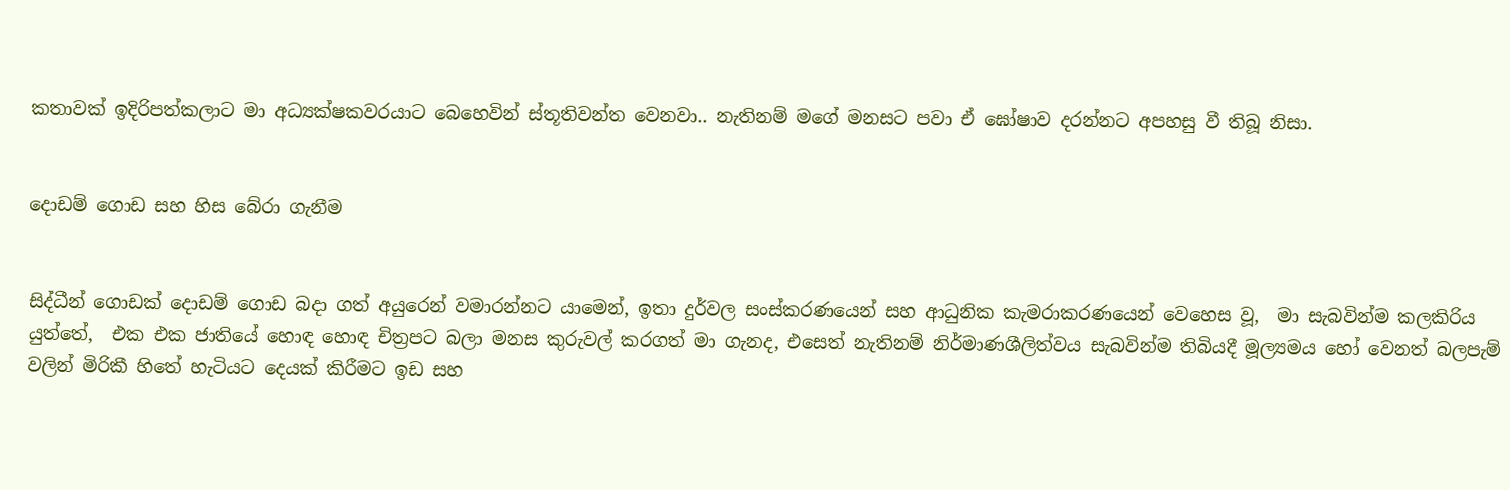කතාවක් ඉදිරිපත්කලාට මා අධ්‍යක්ෂකවරයාට බෙහෙවින් ස්තූතිවන්ත වෙනවා.. නැතිනම් මගේ මනසට පවා ඒ ඝෝෂාව දරන්නට අපහසු වී තිබූ නිසා.


දොඩම් ගොඩ සහ හිස බේරා ගැනීම


සිද්ධීන් ගොඩක් දොඩම් ගොඩ බදා ගත් අයුරෙන් වමාරන්නට යාමෙන්, ඉතා දුර්වල සංස්කරණයෙන් සහ ආධුනික කැමරාකරණයෙන් වෙහෙස වූ,  මා සැබවින්ම කලකිරිය යුත්තේ,  එක එක ජාතියේ හොඳ හොඳ චිත්‍රපට බලා මනස කුරුවල් කරගත් මා ගැනද, එසෙත් නැතිනම් නිර්මාණශීලිත්වය සැබවින්ම තිබියදී මූල්‍යමය හෝ වෙනත් බලපැම් වලින් මිරිකී හිතේ හැටියට දෙයක් කිරීමට ඉඩ සහ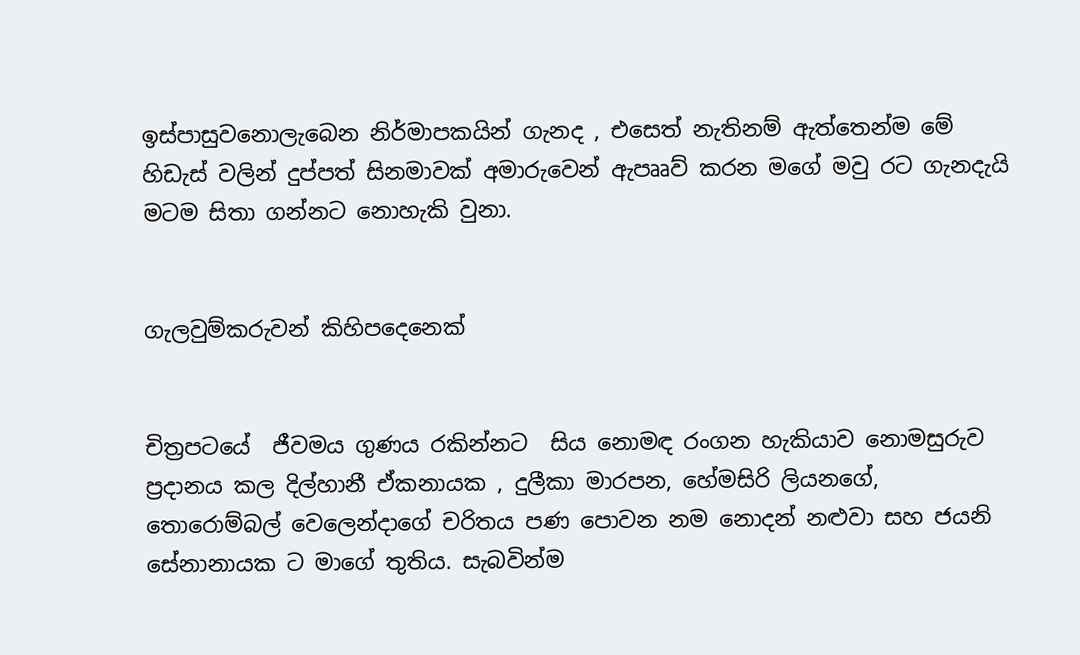ඉස්පාසුවනොලැබෙන නිර්මාපකයින් ගැනද , එසෙත් නැතිනම් ඇත්තෙන්ම මේ හිඩැස් වලින් දුප්පත් සිනමාවක් අමාරුවෙන් ඇපෲව් කරන මගේ මවු රට ගැනදැයි මටම සිතා ගන්නට නොහැකි වුනා.


ගැලවුම්කරුවන් කිහිපදෙනෙක්


චිත්‍රපටයේ  ජීවමය ගුණය රකින්නට  සිය නොමඳ රංගන හැකියාව නොමසුරුව ප්‍රදානය කල දිල්හානී ඒකනායක , දුලීකා මාරපන, හේමසිරි ලියනගේ, තොරොම්බල් වෙලෙන්දාගේ චරිතය පණ පොවන නම නොදන් නළුවා සහ ජයනි සේනානායක ට මාගේ තුතිය. සැබවින්ම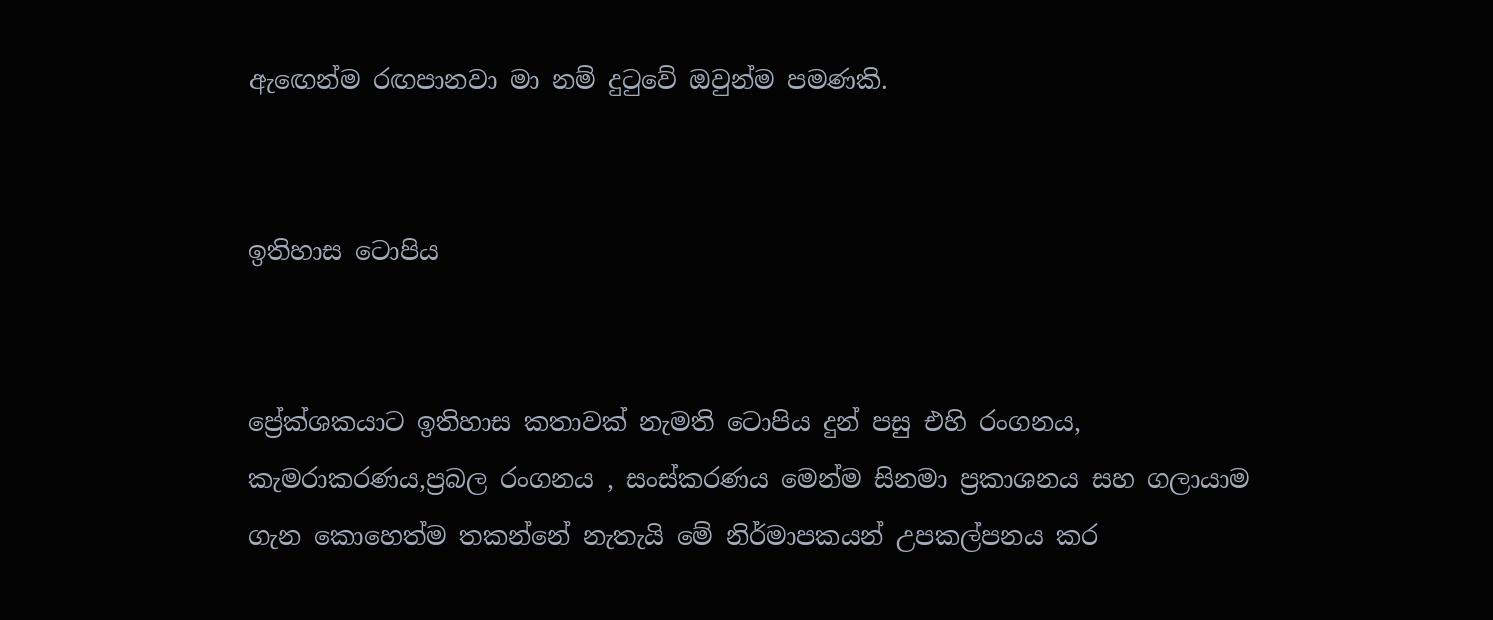ඇ‍ඟෙන්ම රඟපානවා මා නම් දු‍ටුවේ ඔවුන්ම පමණකි.


ඉතිහාස ටොපිය


ප්‍රේක්ශකයාට ඉතිහාස කතාවක් නැමති ටොපිය දුන් පසු එහි රංගනය, කැමරාකරණය,ප්‍රබල රංගනය , සංස්කරණය මෙන්ම සිනමා ප්‍රකාශනය සහ ගලායාම ගැන කොහෙත්ම තකන්නේ නැතැයි මේ නිර්මාපකයන් උපකල්පනය කර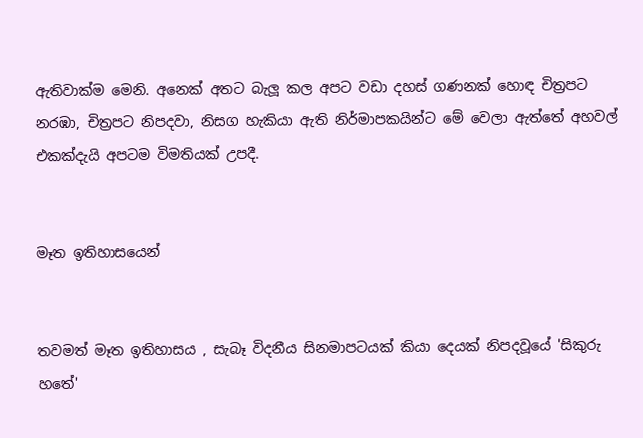ඇතිවාක්ම මෙනි. අනෙක් අතට බැලූ කල අපට වඩා දහස් ගණනක් හොඳ චිත්‍රපට නරඹා, චිත්‍රපට නිපදවා, නිසග හැකියා ඇති නිර්මාපකයින්ට මේ වෙලා ඇත්තේ අහවල් එකක්දැයි අපටම විමතියක් උපදී.


මෑත ඉතිහාසයෙන්


තවමත් මෑත ඉතිහාසය , සැබෑ විදනීය සිනමාපටයක් කියා දෙයක් නිපදවූයේ 'සිකුරු හතේ'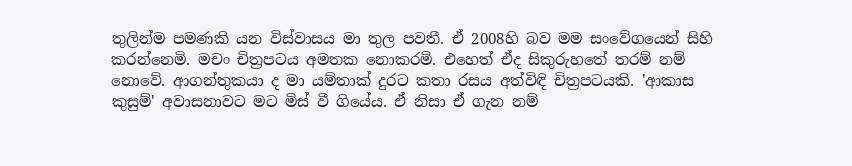තුලින්ම පමණකි යන විස්වාසය මා තුල පවතී. ඒ 2008හි බව මම සංවේගයෙන් සිහි කරන්නෙමි. මචං චිත්‍රපටය අමතක නොකරමි. එහෙත් ඒද සිකුරුහතේ තරම් නම් නොවේ. ආගන්තුකයා ද මා යම්තාක් දුරට කතා රසය අත්විඳි චිත්‍රපටයකි. 'ආකාස කුසුම්' අවාසනාවට මට මිස් වී ගියේය. ඒ නිසා ඒ ගැන නම්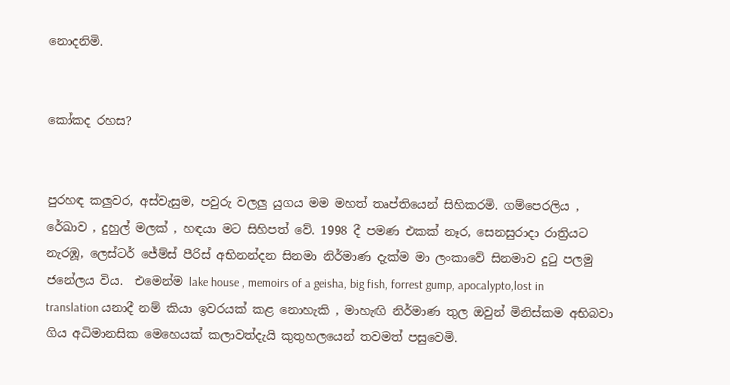නොදනිමි.


කෝකද රහස?


පුරහඳ කලුවර, අස්වැසුම, පවුරු වලලු යුගය මම මහත් තෘප්තියෙන් සිහිකරමි. ගම්පෙරලිය , රේඛාව , දුහුල් මලක් , හඳයා මට සිහිපත් වේ. 1998 දී පමණ එකක් නෑර, සෙනසුරාදා රාත්‍රියට නැරඹූ, ලෙස්ටර් ජේම්ස් පීරිස් අභිනන්දන සිනමා නිර්මාණ දැක්ම මා ලංකාවේ සිනමාව දු‍ටු පලමු ජනේලය විය.  එමෙන්ම lake house , memoirs of a geisha, big fish, forrest gump, apocalypto,lost in translation යනාදී නම් කියා ඉවරයක් කළ නොහැකි , මාහැඟි නිර්මාණ තුල ඔවුන් මිනිස්කම අභිබවා ගිය අධිමානසික මෙහෙයක් කලාවත්දැයි කුතුහලයෙන් තවමත් පසුවෙමි.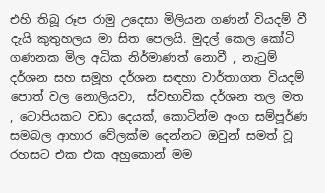එහි තිබූ රූප රාමු උදෙසා මිලියන ගණන් වියදම් වී දැයි කුතුහලය මා සිත පෙලයි. මුදල් කෙල කෝටි ගණනක මිල අධික නිර්මාණත් නොවී , නැ‍ටුම් දර්ශන සහ සමූහ දර්ශන සඳහා වාර්තාගත වියදම් පොත් වල නොලියවා,  ස්වභාවික දර්ශන තල මත  , ටොපියකට වඩා දෙයක්, කොටින්ම අංග සම්පූර්ණ සමබල ආහාර වේලක්ම දෙන්නට ඔවුන් සමත් වූ  රහසට එක එක අහුකොන් මම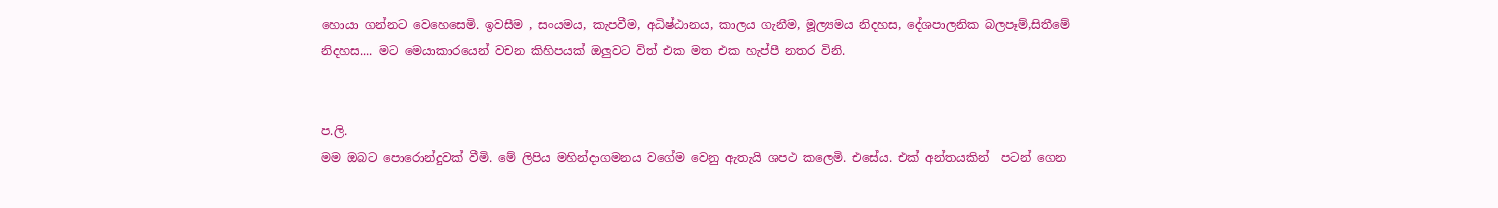හොයා ගන්නට වෙහෙසෙමි. ඉවසීම , සංයමය, කැපවීම, අධිෂ්ඨානය, කාලය ගැනීම, මූල්‍යමය නිදහස, දේශපාලනික බලපෑම්,සිතීමේ නිදහස.... මට මෙයාකාරයෙන් වචන කිහිපයක් ඔලුවට විත් එක මත එක හැප්පී නතර විනි.


ප.ලි.
මම ඔබට පොරොන්දුවක් වීමි. මේ ලිපිය මහින්දාගමනය වගේම වෙනු ඇතැයි ශපථ කලෙමි. එසේය. එක් අන්තයකින්  පටන් ගෙන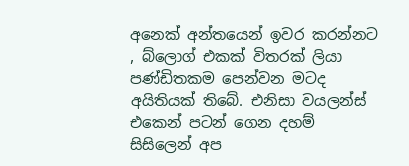අනෙක් අන්තයෙන් ඉවර කරන්නට , බ්ලොග් එකක් විතරක් ලියා පණ්ඩිතකම පෙන්වන මටද අයිතියක් තිබේ. එනිසා වයලන්ස් එකෙන් පටන් ගෙන දහම් සිසිලෙන් අප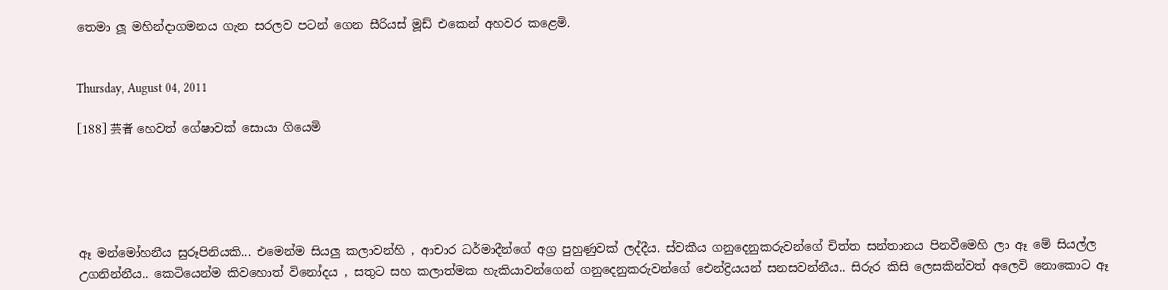තෙමා ලූ මහින්දාගමනය ගැන සරලව පටන් ගෙන සීරියස් මූඩ් එකෙන් අහවර කළෙමි.


Thursday, August 04, 2011

[188] 芸者 හෙවත් ගේෂාවක් සොයා ගියෙමි





ඈ මන්මෝහනීය සුරූපිනියකි... එමෙන්ම සියලු කලාවන්හි , ආචාර ධර්මාදීන්ගේ අග්‍ර පුහුණුවක් ලද්දීය. ස්වකීය ගනුදෙනුකරුවන්ගේ චිත්ත සන්තානය පිනවීමෙහි ලා ඈ මේ සියල්ල උගනින්නීය.. කෙටියෙන්ම කිවහොත් විනෝදය , සතුට සහ කලාත්මක හැකියාවන්ගෙන් ගනුදෙනුකරුවන්ගේ ඓන්ද්‍රියයන් සනසවන්නීය.. සිරුර කිසි ලෙසකින්වත් අලෙවි නොකොට ඈ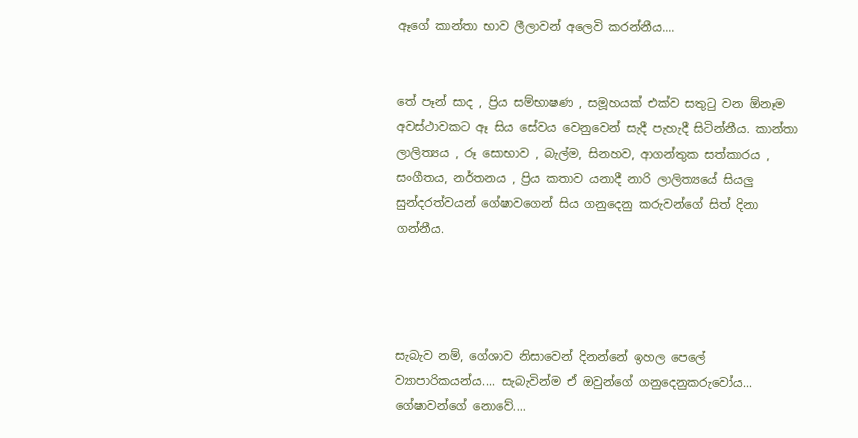ඈගේ කාන්තා භාව ලීලාවන් අලෙවි කරන්නීය....


තේ පෑන් සාද , ප්‍රිය සම්භාෂණ , සමූහයක් එක්ව සතුටු වන ඕනෑම අවස්ථාවකට ඈ සිය සේවය වෙනුවෙන් සැදී පැහැදී සිටින්නීය. කාන්තා ලාලිත්‍යය , රූ සොභාව , බැල්ම, සිනහව, ආගන්තුක සත්කාරය , සංගීතය, නර්තනය , ප්‍රිය කතාව යනාදී නාරි ලාලිත්‍යයේ සියලු සුන්දරත්වයන් ගේෂාවගෙන් සිය ගනුදෙනු කරුවන්ගේ සිත් දිනා ගන්නීය.




සැබැව නම්, ගේශාව නිසාවෙන් දිනන්නේ ඉහල පෙලේ ව්‍යාපාරිකයන්ය.... සැබැවින්ම ඒ ඔවුන්ගේ ගනුදෙනුකරුවෝය... ගේෂාවන්ගේ නොවේ....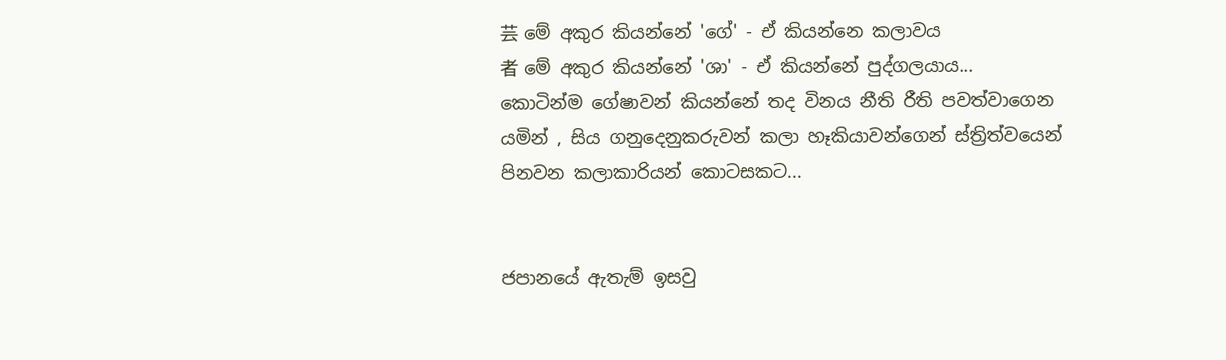芸 මේ අකුර කියන්නේ 'ගේ' - ඒ කියන්නෙ කලාවය
者 මේ අකුර කියන්නේ 'ශා' - ඒ කියන්නේ පුද්ගලයාය...
කොටින්ම ගේෂාවන් කියන්නේ තද විනය නීති රීති පවත්වාගෙන යමින් , සිය ගනුදෙනුකරුවන් කලා හෑකියාවන්ගෙන් ස්ත්‍රිත්වයෙන් පිනවන කලාකාරියන් කොටසකට...


ජපානයේ ඇතැම් ඉසවු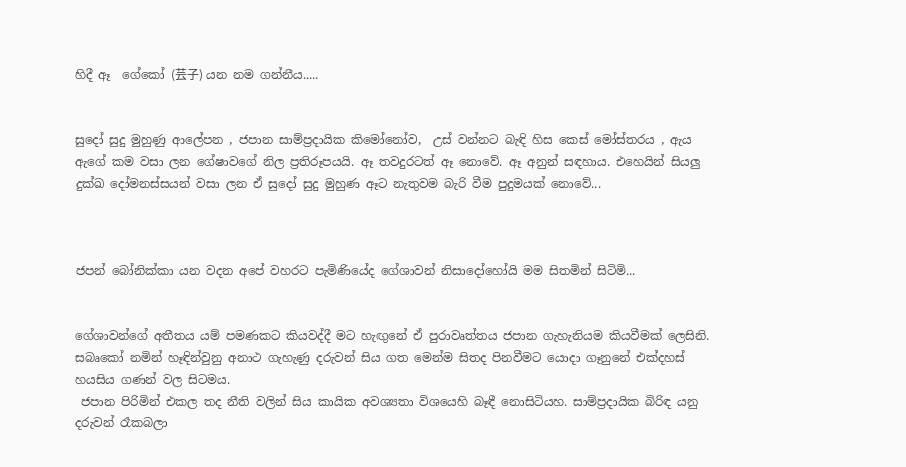හිදී ඈ  ගේකෝ (芸子) යන නම ගන්නීය.....


සුදෝ සුදු මුහුණු ආලේපන , ජපාන සාම්ප්‍රදායික කිමෝනෝව,  උස් වන්නට බැඳි හිස කෙස් මෝස්තරය , ඇය ඇගේ කම වසා ලන ගේෂාවගේ නිල ප්‍රතිරූපයයි. ඈ තවදුරටත් ඈ නොවේ. ඈ අනුන් සඳහාය. එහෙයින් සියලු දුක්ඛ දෝමනස්සයන් වසා ලන ඒ සුදෝ සුදු මුහුණ ඈට නැතුවම බැරි වීම පුදුමයක් නොවේ...



ජපන් බෝනික්කා යන වදන අපේ වහරට පැමිණියේද ගේශාවන් නිසාදෝහෝයි මම සිතමින් සිටිමි...


ගේශාවන්ගේ අතීතය යම් පමණකට කියවද්දී මට හැඟුනේ ඒ පුරාවෘත්තය ජපාන ගැහැනියම කියවීමක් ලෙසිනි.
සබෘකෝ නමින් හෑඳින්වුනු අනාථ ගැහැණු දරුවන් සිය ගත මෙන්ම සිතද පිනවීමට යොදා ගෑනුනේ එක්දහස් හයසිය ගණන් වල සිටමය.
 ජපාන පිරිමින් එකල තද නීති වලින් සිය කායික අවශ්‍යතා විශයෙහි බෑඳී නොසිටියහ. සාම්ප්‍රදායික බිරිඳ යනු දරුවන් රෑකබලා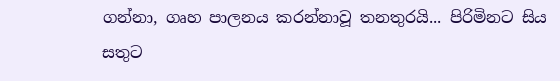ගන්නා, ගෘහ පාලනය කරන්නාවූ තනතුරයි... පිරිමිනට සිය සතුට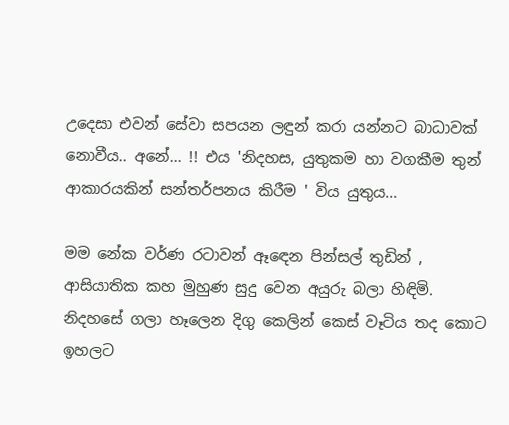උදෙසා එවන් සේවා සපයන ලඳුන් කරා යන්නට බාධාවක් නොවීය.. අනේ... !! එය 'නිදහස, යුතුකම හා වගකීම තුන් ආකාරයකින් සන්තර්පනය කිරීම ' විය යුතුය...

මම නේක වර්ණ රටාවන් ඈඳෙන පින්සල් තුඩින් , ආසියාතික කහ මුහුණ සුදු වෙන අයුරු බලා හිඳිමි. නිදහසේ ගලා හෑලෙන දිගු කෙලින් කෙස් වෑටිය තද කොට ඉහලට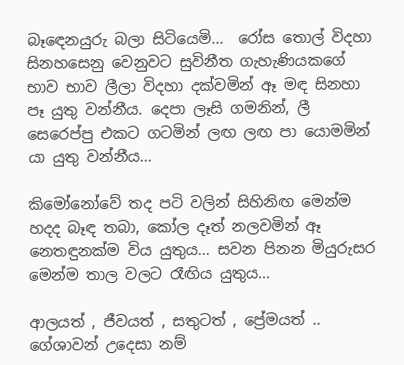බෑඳෙනයුරු බලා සිටියෙමි...  රෝස තොල් විදහා සිනහසෙනු වෙනුවට සුවිනීත ගැහැණියකගේ භාව භාව ලීලා විදහා දක්වමින් ඈ මඳ සිනහා පෑ යුතු වන්නීය. දෙපා ලෑසි ගමනින්, ලී සෙරෙප්පු එකට ගටමින් ලඟ ලඟ පා යොමමින් යා යුතු වන්නීය...

කිමෝනෝවේ තද පටි වලින් සිහිනිඟ මෙන්ම හදද බෑඳ තබා, කෝල දෑත් නලවමින් ඈ නෙතඳුනක්ම විය යුතුය... සවන පිනන මියුරුසර මෙන්ම තාල වලට රෑඟිය යුතුය...

ආලයත් , ජීවයත් , සතුටත් , ප්‍රේමයත් .. ගේශාවන් උදෙසා නම්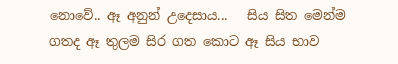නොවේ.. ඈ අනුන් උදෙසාය...   සිය සිත මෙන්ම ගතද ඈ තුලම සිර ගත කොට ඈ සිය භාව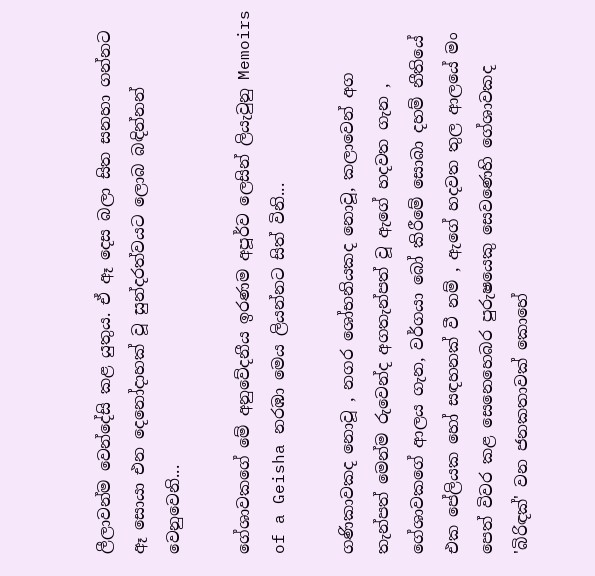ලීලාවන්ම වෙන්දේසි කළ යුතුය. ඒ ඈ දෙස බලා සිත සනහා ගන්නට ඈ සොයා එන දෙනෝදාහක් වූ සුන්දරත්වයට ලොබ බඳින්නන් වෙනුවෙනි...

ගේශාවකගේ මේ අනුවේදනීය ඉරණම අපූර්ව ලෙසින් ලියැවුනු Memoirs of a Geisha නරඹා මෙය ලියන්නට සිත් විනි...

ගණිකාවකද නොවූ , නගර ශෝභනියකද නොවූ, කලාවෙන් අග තැන්පත් මෙන්ම රුවෙන්ද අගතැන්පත් වූ ඇගේ හදවත ගැන , ගේශාවකගේ ආලය ගැන, වර්ගයා බෝ කිරීමේ සොබා දහම් නීතියේ එක පේලියක හෝ සඳහනක් වී නම් , ඇගේ හදවත තුල ආලයේ මං පෙත් විවර කළ සෙනෙහෙබර පුරුෂයෙකු සෙවණෙහි ගේශාවකද 'බිරිඳක්' වන ජනකතාවක් කොහේ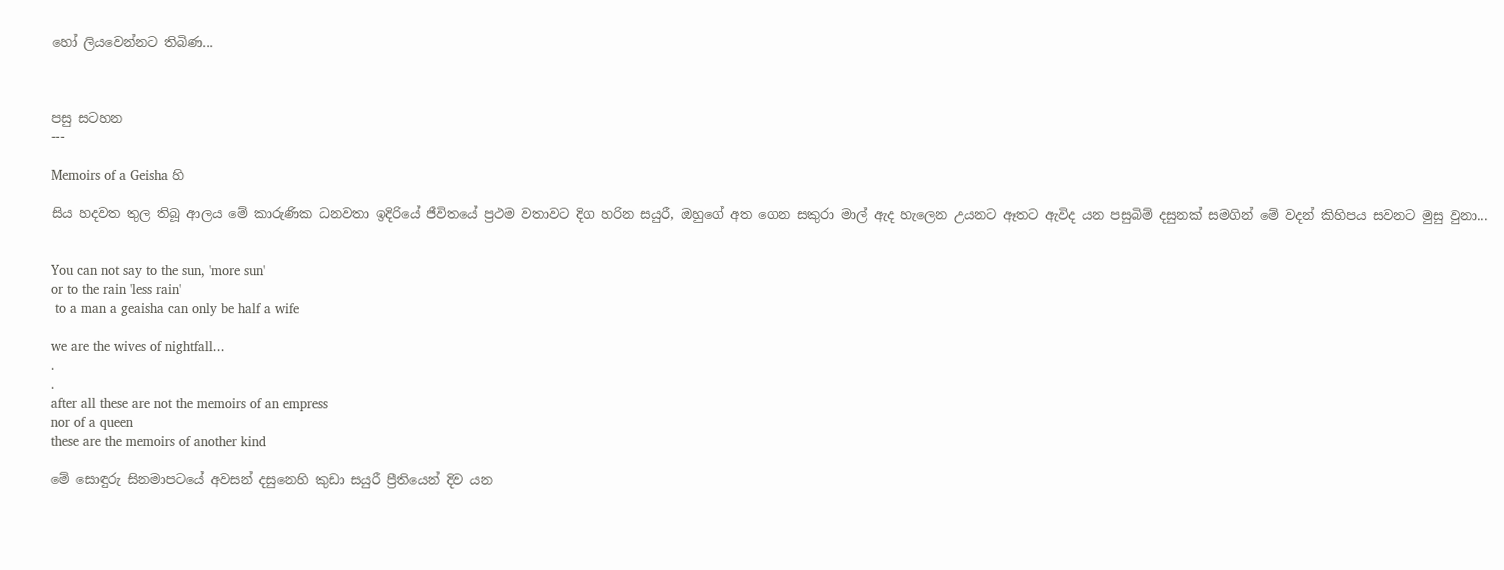හෝ ලියවෙන්නට තිබිණ...



පසු සටහන
---

Memoirs of a Geisha හි

සිය හදවත තුල තිබූ ආලය මේ කාරුණික ධනවතා ඉදිරියේ ජීවිතයේ ප්‍රථම වතාවට දිග හරින සයුරී, ඔහුගේ අත ගෙන සකුරා මාල් ඇද හැලෙන උයනට ඈතට ඇවිද යන පසුබිම් දසුනක් සමගින් මේ වදන් කිහිපය සවනට මුසු වුනා...


You can not say to the sun, 'more sun'
or to the rain 'less rain'
 to a man a geaisha can only be half a wife

we are the wives of nightfall...
.
.
after all these are not the memoirs of an empress
nor of a queen
these are the memoirs of another kind

මේ සොඳුරු සිනමාපටයේ අවසන් දසුනෙහි කුඩා සයුරී ප්‍රීතියෙන් දිව යන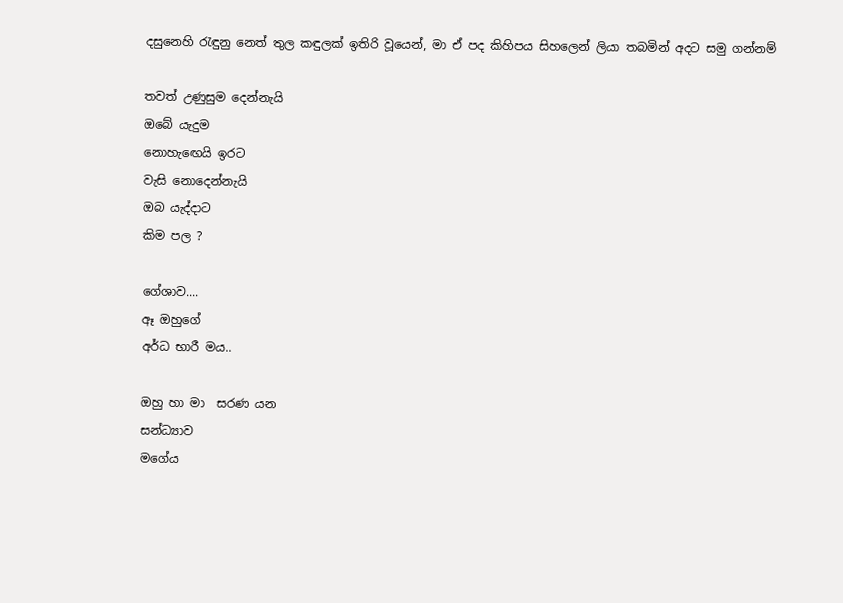දසුනෙහි රැඳුනු නෙත් තුල කඳුලක් ඉතිරි වූයෙන්, මා ඒ පද කිහිපය සිහලෙන් ලියා තබමින් අදට සමු ගන්නම්

තවත් උණුසුම දෙන්නැයි
ඔබේ යැදුම
නොහැ‍ඟෙයි ඉරට
වැසි නොදෙන්නැයි
ඔබ යැද්දාට
කිම පල ?

ගේශාව....
ඈ ඔහුගේ
අර්ධ භාරී මය..

ඔහු හා මා  සරණ යන
සන්ධ්‍යාව
මගේය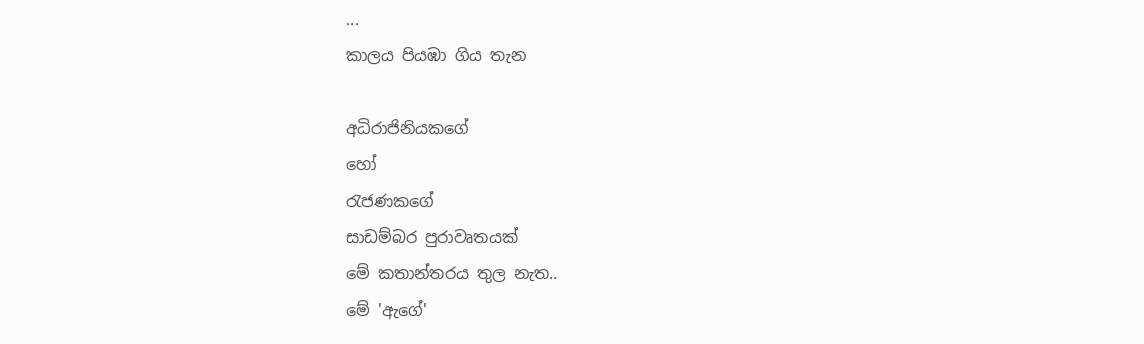...
කාලය පියඹා ගිය තැන

අධිරාජිනියකගේ
හෝ
රැජණකගේ
සාඩම්බර පුරාවෘතයක්
මේ කතාන්තරය තුල නැත..
මේ 'ඇගේ'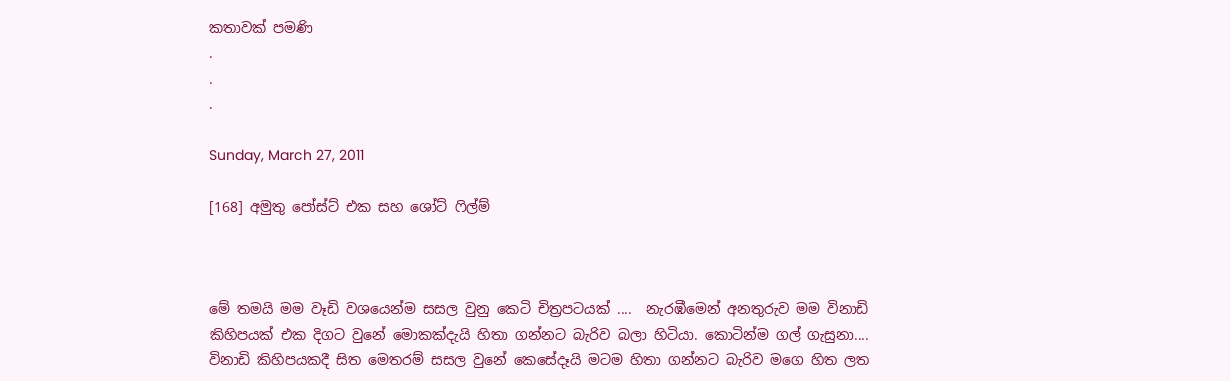කතාවක් පමණි
.
.
.

Sunday, March 27, 2011

[168] අමුතු පෝස්ට් එක සහ ශෝට් ෆිල්ම්



මේ තමයි මම වෑඩි වශයෙන්ම සසල වුනු කෙටි චිත්‍රපටයක් ....  නැරඹීමෙන් අනතුරුව මම විනාඩි කිහිපයක් එක දිගට වුනේ මොකක්දැයි හිතා ගන්නට බැරිව බලා හිටියා. කොටින්ම ගල් ගැසුනා....
විනාඩි කිහිපයකදී සිත මෙතරම් සසල වුනේ කෙසේදෑයි මටම හිතා ගන්නට බැරිව මගෙ හිත ලත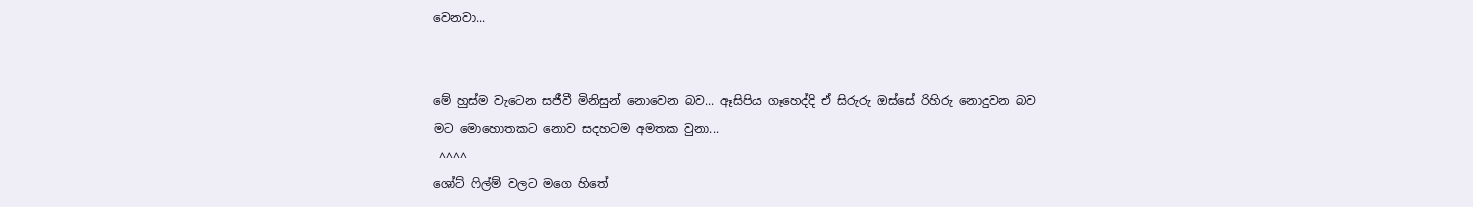වෙනවා...


මේ හුස්ම වැටෙන සජීවී මිනිසුන් නොවෙන බව... ඈසිපිය ගෑහෙද්දි ඒ සිරුරු ඔස්සේ රිහිරු නොදුවන බව මට මොහොතකට නොව සදහටම අමතක වුනා...
 ^^^^
ශෝට් ෆිල්ම් වලට මගෙ හිතේ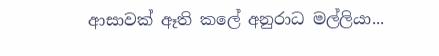ආසාවක් ඈති කලේ අනුරාධ මල්ලියා...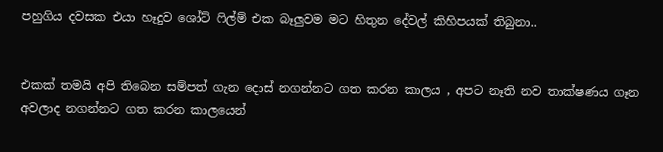පහුගිය දවසක එයා හෑදුව ශෝට් ෆිල්ම් එක බෑලුවම මට හිතුන දේවල් කිහිපයක් තිබුනා..


එකක් තමයි අපි තිබෙන සම්පත් ගැන දොස් නගන්නට ගත කරන කාලය , අපට නෑති නව තාක්ෂණය ගෑන අවලාද නගන්නට ගත කරන කාලයෙන්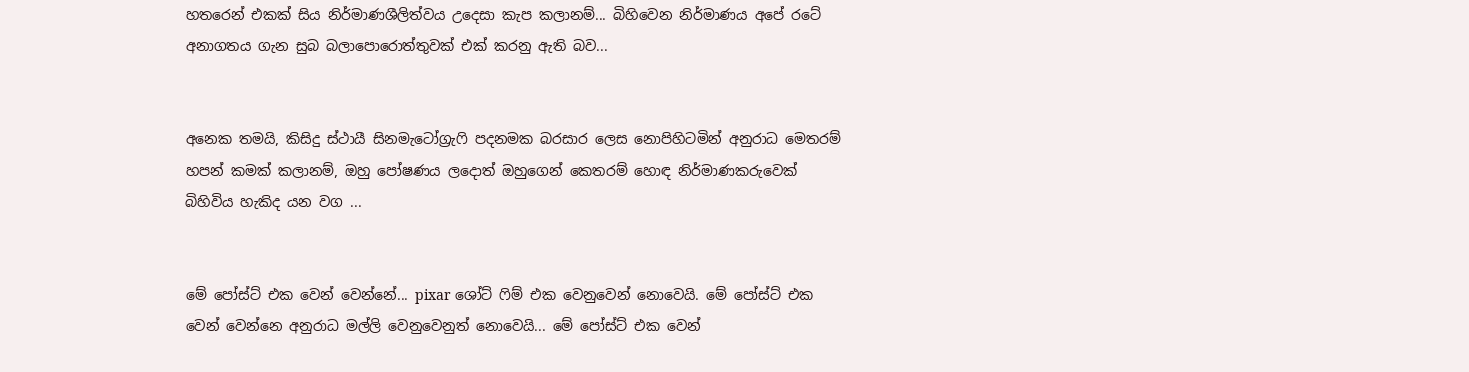හතරෙන් එකක් සිය නිර්මාණශීලිත්වය උදෙසා කැප කලානම්... බිහිවෙන නිර්මාණය අපේ රටේ අනාගතය ගැන සුබ බලාපොරොත්තුවක් එක් කරනු ඇති බව...


අනෙක තමයි, කිසිදු ස්ථායී සිනමැටෝග්‍රැෆි පදනමක බරසාර ලෙස නොපිහිටමින් අනුරාධ මෙතරම් හපන් කමක් කලානම්, ඔහු පෝෂණය ලදොත් ඔහුගෙන් කෙතරම් හොඳ නිර්මාණකරුවෙක් බිහිවිය හැකිද යන වග ...


මේ පෝස්ට් එක වෙන් වෙන්නේ... pixar ශෝට් ෆිම් එක වෙනුවෙන් නොවෙයි. මේ පෝස්ට් එක වෙන් වෙන්නෙ අනුරාධ මල්ලි වෙනුවෙනුත් නොවෙයි... මේ පෝස්ට් එක වෙන්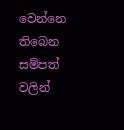වෙන්නෙ තිබෙන සම්පත් වලින්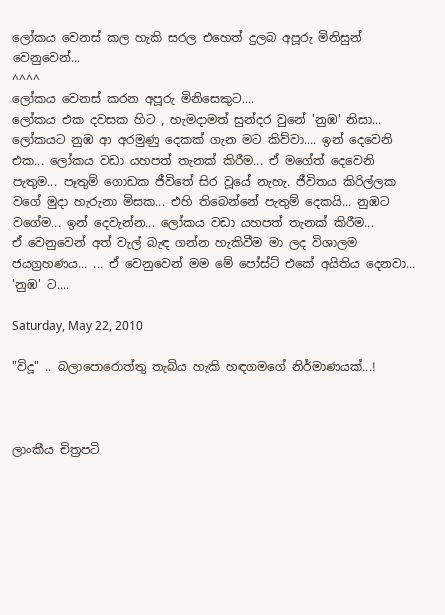ලෝකය වෙනස් කල හැකි සරල එහෙත් දුලබ අපූරු මිනිසුන් වෙනුවෙන්...
^^^^
ලෝකය වෙනස් කරන අපූරු මිනිසෙකුට....
ලෝකය එක දවසක හිට , හැමදාමත් සුන්දර වුනේ 'නුඹ' නිසා... ලෝකයට නුඹ ආ අරමුණු දෙකක් ගැන මට කිව්වා.... ඉන් දෙවෙනි එක... ලෝකය වඩා යහපත් තැනක් කිරීම... ඒ මගේත් දෙවෙනි පැතුම... පෑතුම් ගොඩක ජීවිතේ සිර වූයේ නැහැ. ජීවිතය කිරිල්ලක වගේ මුදා හැරුනා මිසක... එහි තිබෙන්නේ පැතුම් දෙකයි... නුඹට වගේම... ඉන් දෙවැන්න... ලෝකය වඩා යහපත් තැනක් කිරීම...
ඒ වෙනුවෙන් අත් වැල් බැඳ ගන්න හැකිවීම මා ලද විශාලම ජයග්‍රහණය... ... ඒ වෙනුවෙන් මම මේ පෝස්ට් එකේ අයිතිය දෙනවා... 'නුඹ' ට....

Saturday, May 22, 2010

"විදූ" .. බලාපොරොත්තු තැබිය හැකි හඳගමගේ නිර්මාණයක්...!



ලාංකීය චිත්‍රපටි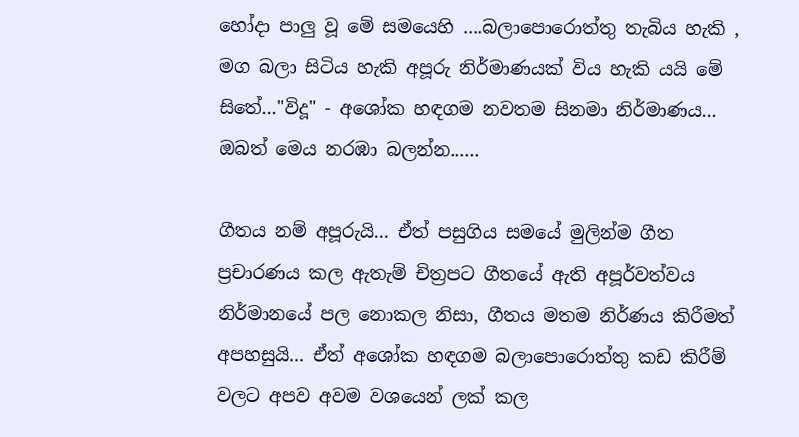හෝදා පාලු වූ මේ සමයෙහි ....බලාපොරොත්තු තැබිය හැකි , මග බලා සිටිය හැකි අපූරු නිර්මාණයක් විය හැකි යයි මේ සිතේ..."විදූ" - අශෝක හඳගම නවතම සිනමා නිර්මාණය... ඔබත් මෙය නරඹා බලන්න......

ගීතය නම් අපූරුයි... ඒත් පසුගිය සමයේ මුලින්ම ගීත ප්‍රචාරණය කල ඇතැම් චිත්‍රපට ගීතයේ ඇති අපූර්වත්වය නිර්මානයේ පල නොකල නිසා, ගීතය මතම නිර්ණය කිරීමත් අපහසුයි... ඒත් අශෝක හඳගම බලාපොරොත්තු කඩ කිරීම් වලට අපව අවම වශයෙන් ලක් කල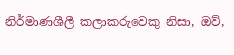නිර්මාණශීලී කලාකරුවෙකු නිසා, ඔව්,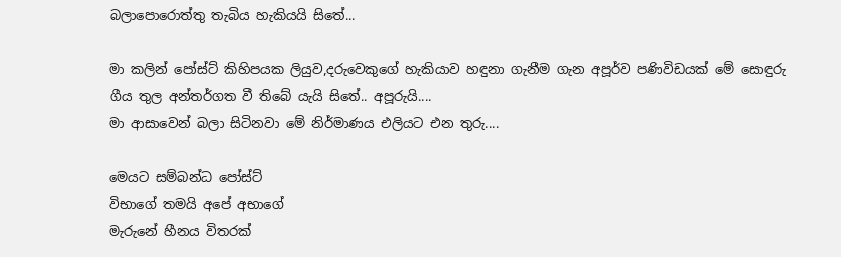බලාපොරොත්තු තැබිය හැකියයි සිතේ...

මා කලින් පෝස්ට් කිහිපයක ලියුව,දරුවෙකුගේ හැකියාව හඳුනා ගැනීම ගැන අපූර්ව පණිවිඩයක් මේ සොඳුරු ගීය තුල අන්තර්ගත වී තිබේ යැයි සිතේ.. අපූරුයි....
මා ආසාවෙන් බලා සිටිනවා මේ නිර්මාණය එලියට එන තුරු....

මෙයට සම්බන්ධ පෝස්ට්
විභාගේ තමයි අපේ අභාගේ
මැරුනේ හීනය විතරක්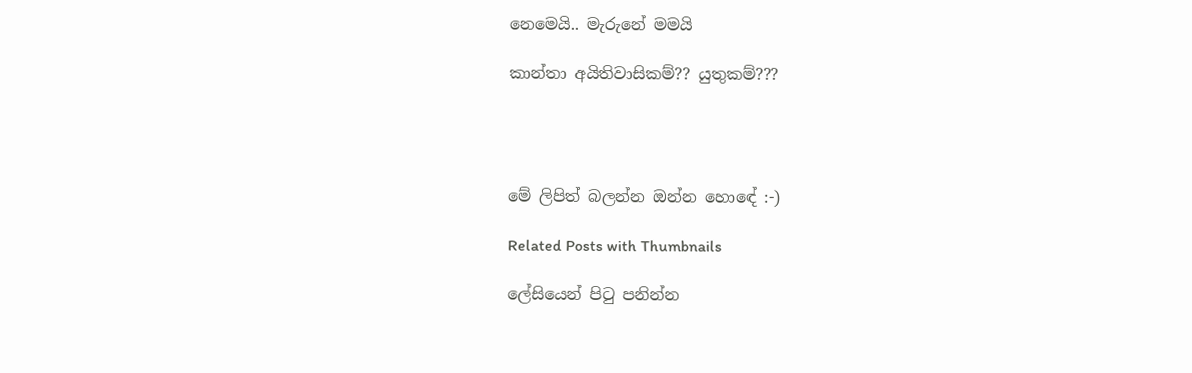නෙමෙයි.. මැරුනේ මමයි

කාන්තා අයිතිවාසිකම්?? යුතුකම්???




මේ ලිපිත් බලන්න ඔන්න හොඳේ :-)

Related Posts with Thumbnails

ලේසියෙන් පිටු පනින්න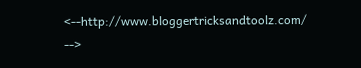<--http://www.bloggertricksandtoolz.com/ -->